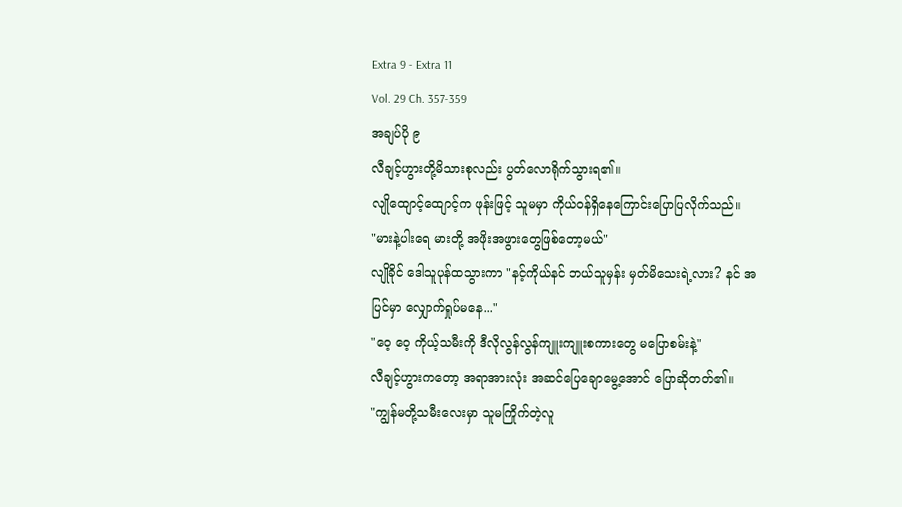Extra 9 - Extra 11
Vol. 29 Ch. 357-359
အချပ်ပို ၉
လီချင့်ဟွားတို့မိသားစုလည်း ပွတ်လောရိုက်သွားရ၏။
လျိုထျောင့်ထျောင့်က ဖုန်းဖြင့် သူမမှာ ကိုယ်ဝန်ရှိနေကြောင်းပြောပြလိုက်သည်။
"မားနဲ့ပါးရေ မားတို့ အဖိုးအဖွားတွေဖြစ်တော့မယ်"
လျိုခိုင် ဒေါသူပုန်ထသွားကာ "နင့်ကိုယ်နင် ဘယ်သူမှန်း မှတ်မိသေးရဲ့လား? နင် အပြင်မှာ လျှောက်ရှုပ်မနေ..."
"ဝေ့ ဝေ့ ကိုယ့်သမီးကို ဒီလိုလွန်လွန်ကျူးကျူးစကားတွေ မပြောစမ်းနဲ့"
လီချင့်ဟွားကတော့ အရာအားလုံး အဆင်ပြေချောမွေ့အောင် ပြောဆိုတတ်၏။
"ကျွန်မတို့သမီးလေးမှာ သူမကြိုက်တဲ့လူ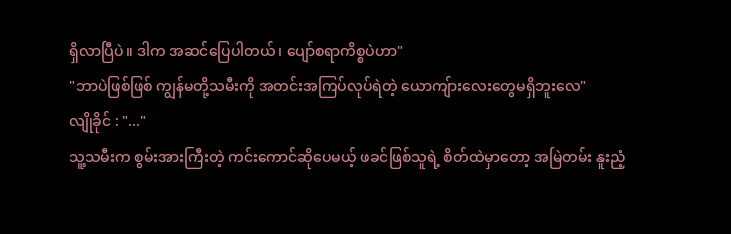ရှိလာပြီပဲ။ ဒါက အဆင်ပြေပါတယ်၊ ပျော်စရာကိစ္စပဲဟာ"
"ဘာပဲဖြစ်ဖြစ် ကျွန်မတို့သမီးကို အတင်းအကြပ်လုပ်ရဲတဲ့ ယောကျ်ားလေးတွေမရှိဘူးလေ"
လျိုခိုင် : "..."
သူ့သမီးက စွမ်းအားကြီးတဲ့ ကင်းကောင်ဆိုပေမယ့် ဖခင်ဖြစ်သူရဲ့ စိတ်ထဲမှာတော့ အမြဲတမ်း နူးညံ့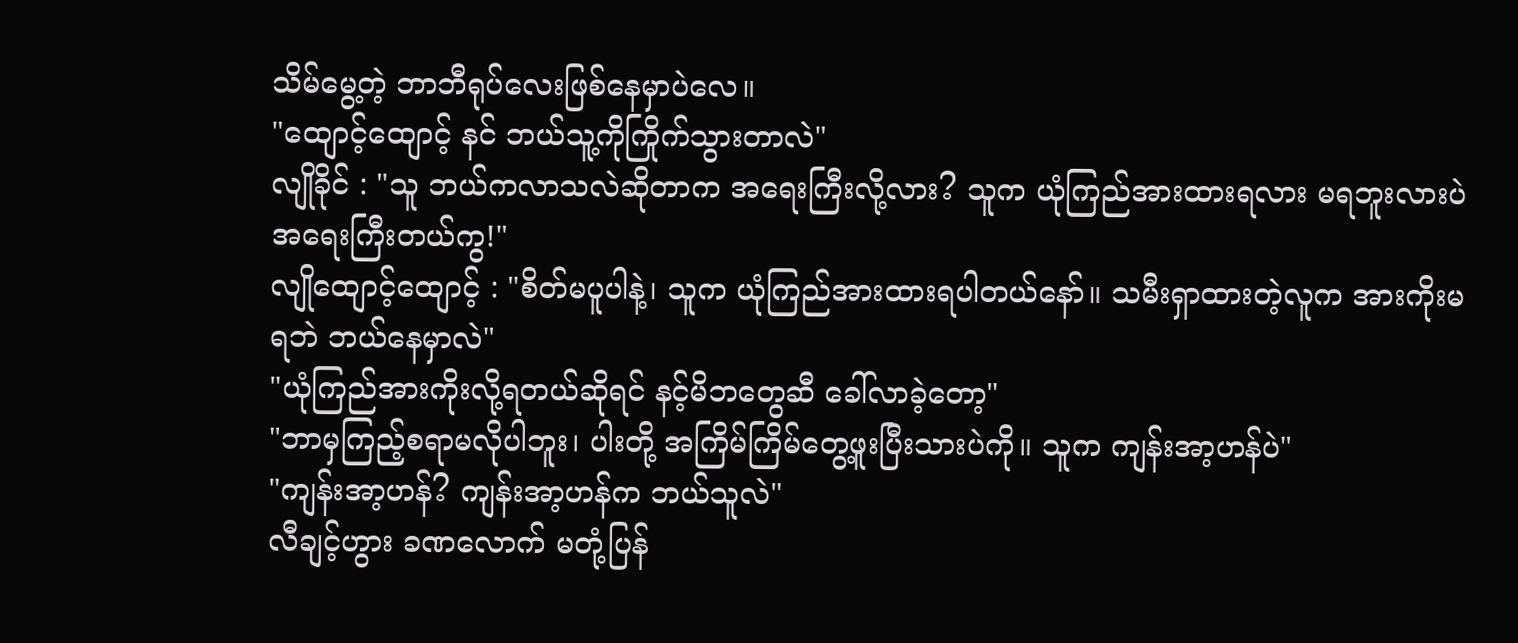သိမ်မွေ့တဲ့ ဘာဘီရုပ်လေးဖြစ်နေမှာပဲလေ။
"ထျောင့်ထျောင့် နင် ဘယ်သူ့ကိုကြိုက်သွားတာလဲ"
လျိုခိုင် : "သူ ဘယ်ကလာသလဲဆိုတာက အရေးကြီးလို့လား? သူက ယုံကြည်အားထားရလား မရဘူးလားပဲ အရေးကြီးတယ်ကွ!"
လျိုထျောင့်ထျောင့် : "စိတ်မပူပါနဲ့၊ သူက ယုံကြည်အားထားရပါတယ်နော်။ သမီးရှာထားတဲ့လူက အားကိုးမရဘဲ ဘယ်နေမှာလဲ"
"ယုံကြည်အားကိုးလို့ရတယ်ဆိုရင် နင့်မိဘတွေဆီ ခေါ်လာခဲ့တော့"
"ဘာမှကြည့်စရာမလိုပါဘူး၊ ပါးတို့ အကြိမ်ကြိမ်တွေ့ဖူးပြီးသားပဲကို။ သူက ကျန်းအာ့ဟန်ပဲ"
"ကျန်းအာ့ဟန်? ကျန်းအာ့ဟန်က ဘယ်သူလဲ"
လီချင့်ဟွား ခဏလောက် မတုံ့ပြန်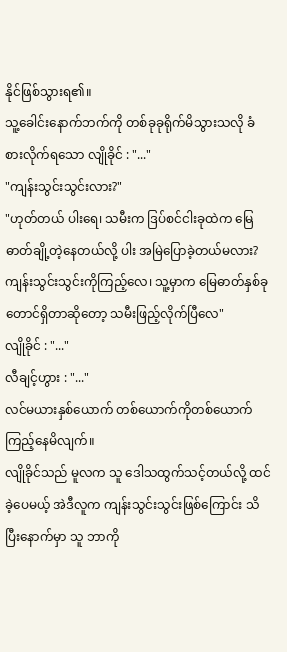နိုင်ဖြစ်သွားရ၏။
သူ့ခေါင်းနောက်ဘက်ကို တစ်ခုခုရိုက်မိသွားသလို ခံစားလိုက်ရသော လျိုခိုင် : "..."
"ကျန်းသွင်းသွင်းလား?"
"ဟုတ်တယ် ပါးရေ၊ သမီးက ဒြပ်စင်ငါးခုထဲက မြေဓာတ်ချို့တဲ့နေတယ်လို့ ပါး အမြဲပြောခဲ့တယ်မလား? ကျန်းသွင်းသွင်းကိုကြည့်လေ၊ သူ့မှာက မြေဓာတ်နှစ်ခုတောင်ရှိတာဆိုတော့ သမီးဖြည့်လိုက်ပြီလေ"
လျိုခိုင် : "..."
လီချင့်ဟွား : "..."
လင်မယားနှစ်ယောက် တစ်ယောက်ကိုတစ်ယောက်ကြည့်နေမိလျက်။
လျိုခိုင်သည် မူလက သူ ဒေါသထွက်သင့်တယ်လို့ ထင်ခဲ့ပေမယ့် အဲဒီလူက ကျန်းသွင်းသွင်းဖြစ်ကြောင်း သိပြီးနောက်မှာ သူ ဘာကို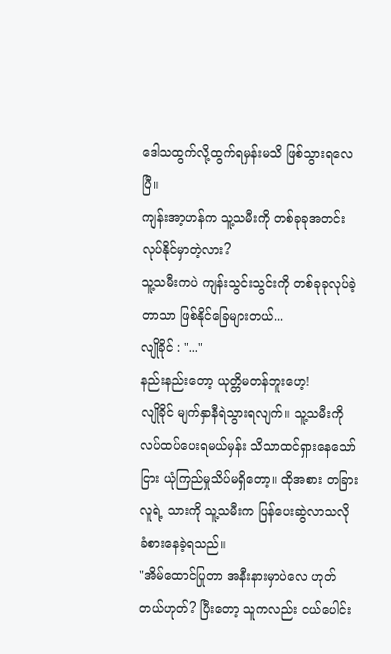ဒေါသထွက်လို့ထွက်ရမှန်းမသိ ဖြစ်သွားရလေပြီ။
ကျန်းအာ့ဟန်က သူ့သမီးကို တစ်ခုခုအတင်းလုပ်နိုင်မှာတဲ့လား?
သူ့သမီးကပဲ ကျန်းသွင်းသွင်းကို တစ်ခုခုလုပ်ခဲ့တာသာ ဖြစ်နိုင်ခြေများတယ်...
လျိုခိုင် : "..."
နည်းနည်းတော့ ယုတ္တိမတန်ဘူးဟေ့!
လျိုခိုင် မျက်နှာနီရဲသွားရလျက်။ သူ့သမီးကို လပ်ထပ်ပေးရမယ်မှန်း သိသာထင်ရှားနေသော်ငြား ယုံကြည်မှုသိပ်မရှိတော့။ ထိုအစား တခြားလူရဲ့ သားကို သူ့သမီးက ပြန်ပေးဆွဲလာသလို ခံစားနေခဲ့ရသည်။
"အိမ်ထောင်ပြုတာ အနီးနားမှာပဲလေ ဟုတ်တယ်ဟုတ်? ပြီးတော့ သူကလည်း ငယ်ပေါင်း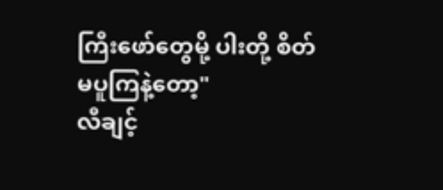ကြီးဖော်တွေမို့ ပါးတို့ စိတ်မပူကြနဲ့တော့"
လီချင့်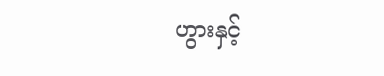ဟွားနှင့်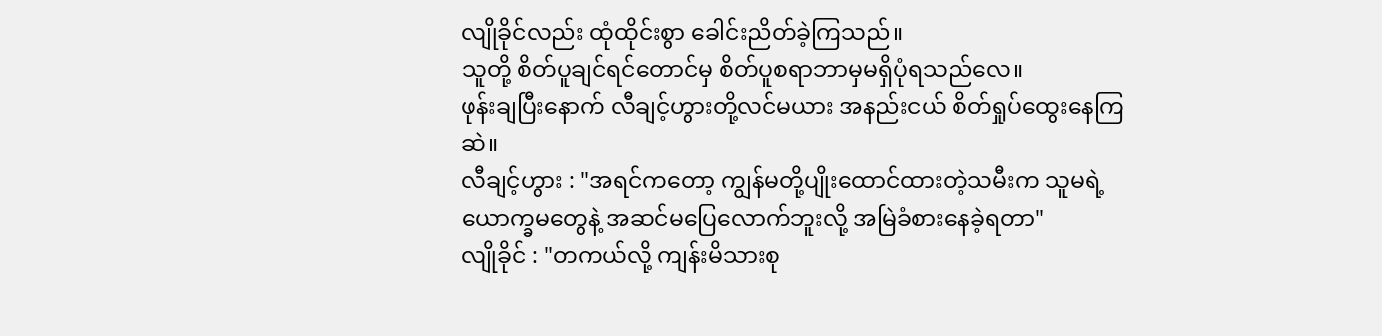လျိုခိုင်လည်း ထုံထိုင်းစွာ ခေါင်းညိတ်ခဲ့ကြသည်။
သူတို့ စိတ်ပူချင်ရင်တောင်မှ စိတ်ပူစရာဘာမှမရှိပုံရသည်လေ။
ဖုန်းချပြီးနောက် လီချင့်ဟွားတို့လင်မယား အနည်းငယ် စိတ်ရှုပ်ထွေးနေကြဆဲ။
လီချင့်ဟွား : "အရင်ကတော့ ကျွန်မတို့ပျိုးထောင်ထားတဲ့သမီးက သူမရဲ့ ယောက္ခမတွေနဲ့ အဆင်မပြေလောက်ဘူးလို့ အမြဲခံစားနေခဲ့ရတာ"
လျိုခိုင် : "တကယ်လို့ ကျန်းမိသားစု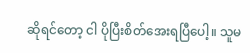ဆိုရင်တော့ ငါ ပိုပြီးစိတ်အေးရပြီပေါ့။ သူမ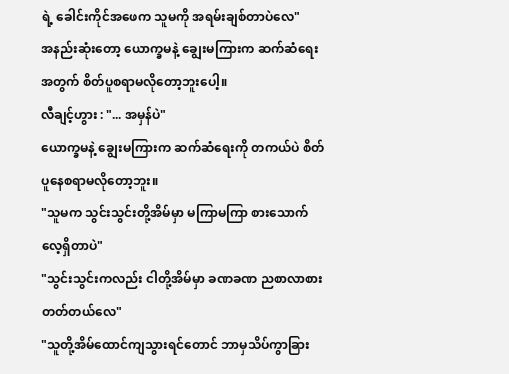ရဲ့ ခေါင်းကိုင်အဖေက သူမကို အရမ်းချစ်တာပဲလေ"
အနည်းဆုံးတော့ ယောက္ခမနဲ့ ချွေးမကြားက ဆက်ဆံရေးအတွက် စိတ်ပူစရာမလိုတော့ဘူးပေါ့။
လီချင့်ဟွား : "... အမှန်ပဲ"
ယောက္ခမနဲ့ ချွေးမကြားက ဆက်ဆံရေးကို တကယ်ပဲ စိတ်ပူနေစရာမလိုတော့ဘူး။
"သူမက သွင်းသွင်းတို့အိမ်မှာ မကြာမကြာ စားသောက်လေ့ရှိတာပဲ"
"သွင်းသွင်းကလည်း ငါတို့အိမ်မှာ ခဏခဏ ညစာလာစားတတ်တယ်လေ"
"သူတို့အိမ်ထောင်ကျသွားရင်တောင် ဘာမှသိပ်ကွာခြား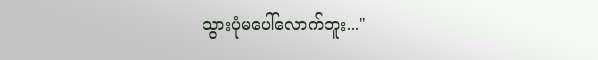သွားပုံမပေါ်လောက်ဘူး..."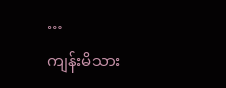…
ကျန်းမိသား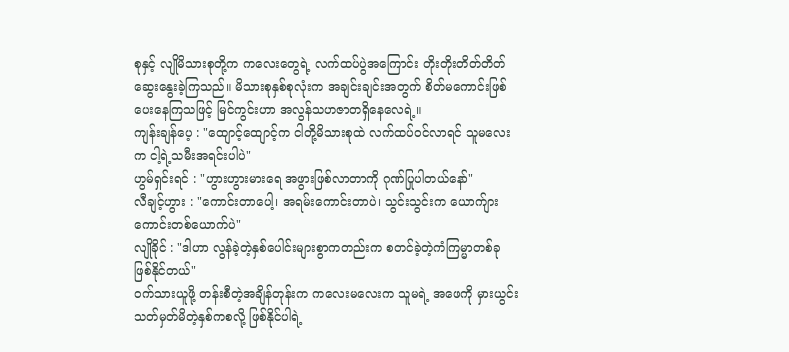စုနှင့် လျိုမိသားစုတို့က ကလေးတွေရဲ့ လက်ထပ်ပွဲအကြောင်း တိုးတိုးတိတ်တိတ် ဆွေးနွေးခဲ့ကြသည်။ မိသားစုနှစ်စုလုံးက အချင်းချင်းအတွက် စိတ်မကောင်းဖြစ်ပေးနေကြသဖြင့် မြင်ကွင်းဟာ အလွန်သဟဇာတရှိနေလေရဲ့။
ကျန်းချန်ပေ့ : "ထျောင့်ထျောင့်က ငါတို့မိသားစုထဲ လက်ထပ်ဝင်လာရင် သူမလေးက ငါ့ရဲ့သမီးအရင်းပါပဲ"
ဟွမ်ရှင်းရင် : "ဟွားဟွားမားရေ အဖွားဖြစ်လာတာကို ဂုဏ်ပြုပါတယ်နော်"
လီချင့်ဟွား : "ကောင်းတာပေါ့၊ အရမ်းကောင်းတာပဲ၊ သွင်းသွင်းက ယောက်ျားကောင်းတစ်ယောက်ပဲ"
လျိုခိုင် : "ဒါဟာ လွန်ခဲ့တဲ့နှစ်ပေါင်းများစွာကတည်းက စတင်ခဲ့တဲ့ကံကြမ္မာတစ်ခု ဖြစ်နိုင်တယ်"
ဝက်သားယူဖို့ တန်းစီတဲ့အချိန်တုန်းက ကလေးမလေးက သူမရဲ့ အဖေကို မှားယွင်းသတ်မှတ်မိတဲ့နှစ်ကစလို့ ဖြစ်နိုင်ပါရဲ့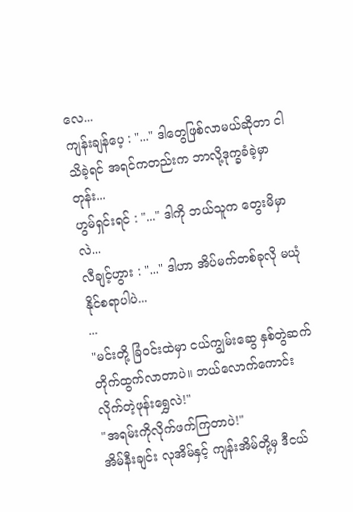လေ...
ကျန်းချန်ပေ့ : "..." ဒါတွေဖြစ်လာမယ်ဆိုတာ ငါသိခဲ့ရင် အရင်ကတည်းက ဘာလို့ဒုက္ခခံခဲ့မှာတုန်း...
ဟွမ်ရှင်းရင် : "..." ဒါကို ဘယ်သူက တွေးမိမှာလဲ...
လီချင့်ဟွား : "..." ဒါဟာ အိပ်မက်တစ်ခုလို မယုံနိုင်စရာပါပဲ...
...
"မင်းတို့ ခြံဝင်းထဲမှာ ငယ်ကျွမ်းဆွေ နှစ်တွဲဆက်တိုက်ထွက်လာတာပဲ။ ဘယ်လောက်ကောင်းလိုက်တဲ့ဖုန်းရွှေလဲ!"
"အရမ်းကိုလိုက်ဖက်ကြတာပဲ!"
အိမ်နီးချင်း လုအိမ်နှင့် ကျန်းအိမ်တို့မှ ဒီငယ်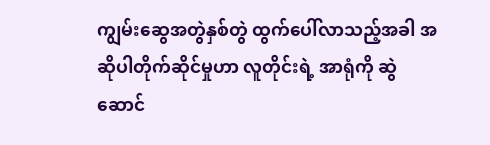ကျွမ်းဆွေအတွဲနှစ်တွဲ ထွက်ပေါ်လာသည့်အခါ အဆိုပါတိုက်ဆိုင်မှုဟာ လူတိုင်းရဲ့ အာရုံကို ဆွဲဆောင်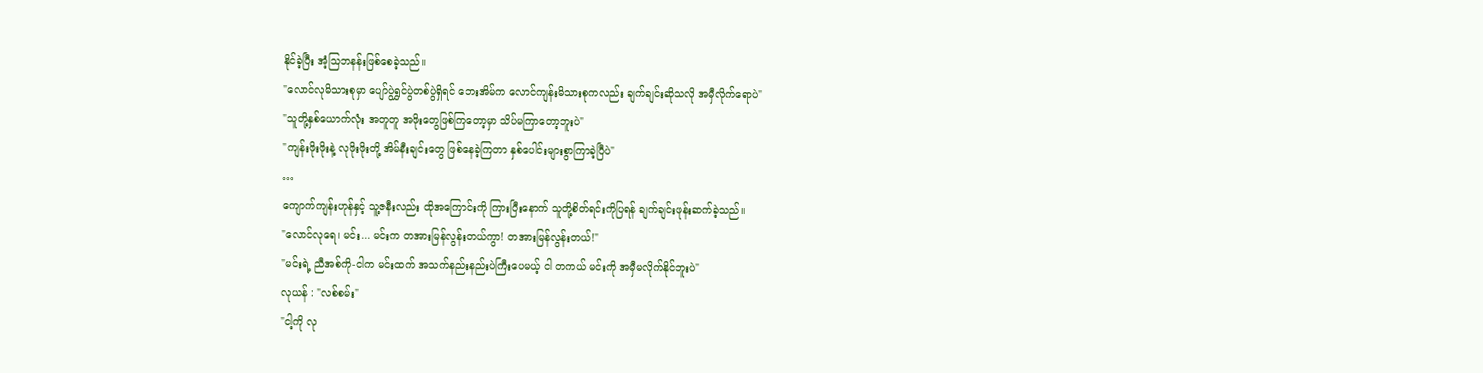နိုင်ခဲ့ပြီး အံ့သြဘနန်းဖြစ်စေခဲ့သည်။
"လောင်လုမိသားစုမှာ ပျော်ပွဲရွှင်ပွဲတစ်ပွဲရှိရင် ဘေးအိမ်က လောင်ကျန်းမိသားစုကလည်း ချက်ချင်းဆိုသလို အမှီလိုက်ရောပဲ"
"သူတို့နှစ်ယောက်လုံး အတူတူ အဖိုးတွေဖြစ်ကြတော့မှာ သိပ်မကြာတော့ဘူးပဲ"
"ကျန်းဖိုးဖိုးနဲ့ လုဖိုးဖိုးတို့ အိမ်နီးချင်းတွေ ဖြစ်နေခဲ့ကြတာ နှစ်ပေါင်းများစွာကြာခဲ့ပြီပဲ"
…
ကျောက်ကျန်းဟုန်နှင့် သူ့ဇနီးလည်း ထိုအကြောင်းကို ကြားပြီးနောက် သူတို့စိတ်ရင်းကိုပြရန် ချက်ချင်းဖုန်းဆက်ခဲ့သည်။
"လောင်လုရေ၊ မင်း... မင်းက တအားမြန်လွန်းတယ်ကွာ! တအားမြန်လွန်းတယ်!"
"မင်းရဲ့ ညီအစ်ကို-ငါက မင်းထက် အသက်နည်းနည်းပဲကြီးပေမယ့် ငါ တကယ် မင်းကို အမှီမလိုက်နိုင်ဘူးပဲ"
လုယန် : "လစ်စမ်း"
"ငါ့ကို လု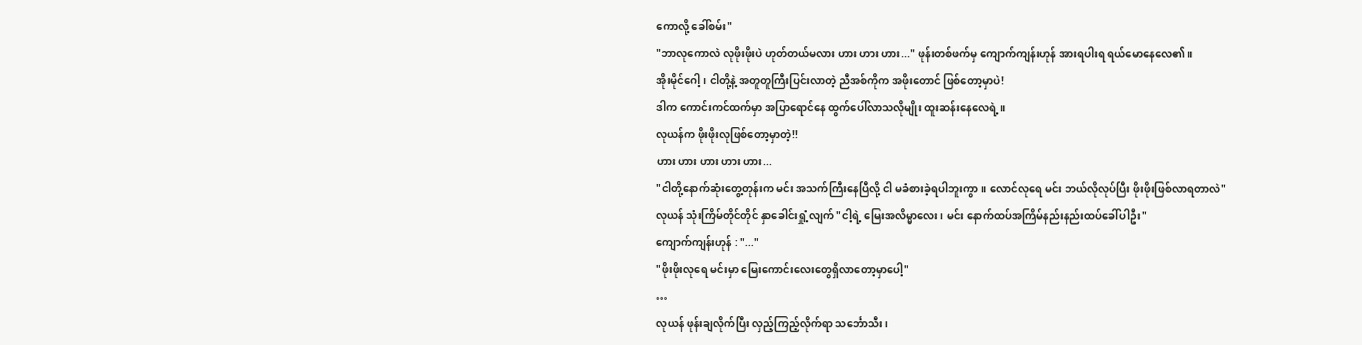ကောလို့ ခေါ်စမ်း"
"ဘာလုကောလဲ လုဖိုးဖိုးပဲ ဟုတ်တယ်မလား ဟား ဟား ဟား..." ဖုန်းတစ်ဖက်မှ ကျောက်ကျန်းဟုန် အားရပါးရ ရယ်မောနေလေ၏။
အိုးမိုင်ဂေါ့၊ ငါတို့နဲ့ အတူတူကြီးပြင်းလာတဲ့ ညီအစ်ကိုက အဖိုးတောင် ဖြစ်တော့မှာပဲ!
ဒါက ကောင်းကင်ထက်မှာ အပြာရောင်နေ ထွက်ပေါ်လာသလိုမျိုး ထူးဆန်းနေလေရဲ့။
လုယန်က ဖိုးဖိုးလုဖြစ်တော့မှာတဲ့!!
ဟား ဟား ဟား ဟား ဟား...
"ငါတို့နောက်ဆုံးတွေ့တုန်းက မင်း အသက်ကြီးနေပြီလို့ ငါ မခံစားခဲ့ရပါဘူးကွာ။ လောင်လုရေ မင်း ဘယ်လိုလုပ်ပြီး ဖိုးဖိုးဖြစ်လာရတာလဲ"
လုယန် သုံးကြိမ်တိုင်တိုင် နှာခေါင်းရှုံ့လျက် "ငါ့ရဲ့ မြေးအလိမ္မာလေး၊ မင်း နောက်ထပ်အကြိမ်နည်းနည်းထပ်ခေါ်ပါဦး"
ကျောက်ကျန်းဟုန် : "..."
"ဖိုးဖိုးလုရေ မင်းမှာ မြေးကောင်းလေးတွေရှိလာတော့မှာပေါ့"
…
လုယန် ဖုန်းချလိုက်ပြီး လှည့်ကြည့်လိုက်ရာ သင်္ဘောသီး၊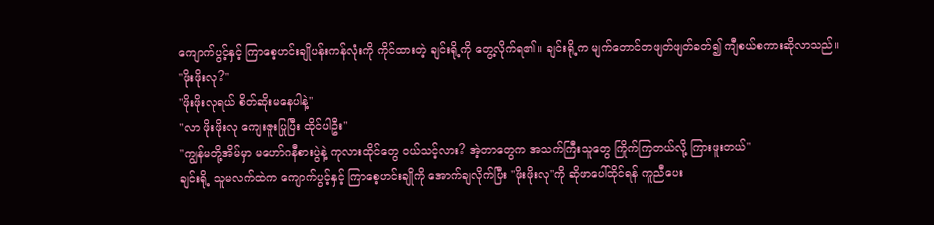ကျောက်ပွင့်နှင့် ကြာစေ့ဟင်းချိုပန်းကန်လုံးကို ကိုင်ထားတဲ့ ချင်းရို့ကို တွေ့လိုက်ရ၏။ ချင်းရို့က မျက်တောင်တဖျတ်ဖျတ်ခတ်၍ ကျီစယ်စကားဆိုလာသည်။
"ဖိုးဖိုးလု?"
"ဖိုးဖိုးလုရယ် စိတ်ဆိုးမနေပါနဲ့"
"လာ ဖိုးဖိုးလု ကျေးဇူးပြုပြီး ထိုင်ပါဦး"
"ကျွန်မတို့အိမ်မှာ မဟော်ဂနီစားပွဲနဲ့ ကုလားထိုင်တွေ ဝယ်သင့်လား? အဲ့တာတွေက အသက်ကြီးသူတွေ ကြိုက်ကြတယ်လို့ ကြားဖူးတယ်"
ချင်းရို့ သူမလက်ထဲက ကျောက်ပွင့်နှင့် ကြာစေ့ဟင်းချိုကို အောက်ချလိုက်ပြီး "ဖိုးဖိုးလု"ကို ဆိုဖာပေါ်ထိုင်ရန် ကူညီပေး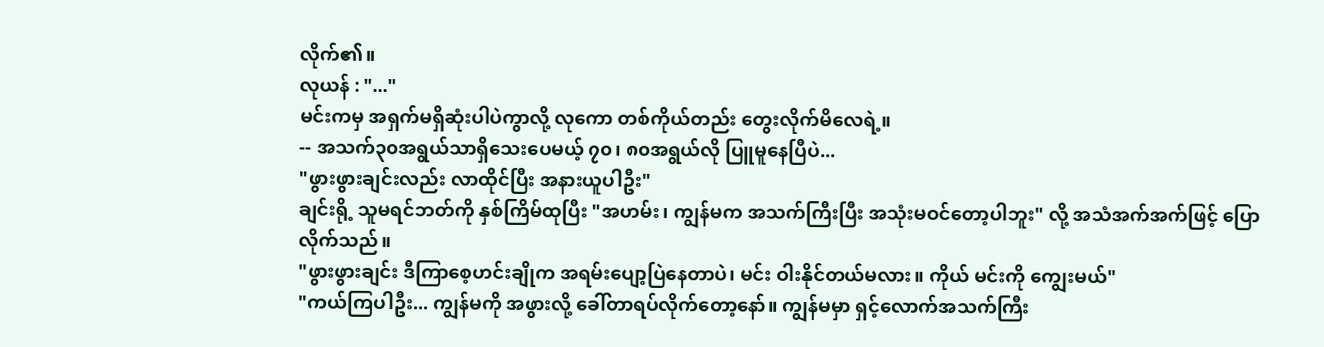လိုက်၏။
လုယန် : "..."
မင်းကမှ အရှက်မရှိဆုံးပါပဲကွာလို့ လုကော တစ်ကိုယ်တည်း တွေးလိုက်မိလေရဲ့။
-- အသက်၃၀အရွယ်သာရှိသေးပေမယ့် ၇၀၊ ၈၀အရွယ်လို ပြူမူနေပြီပဲ...
"ဖွားဖွားချင်းလည်း လာထိုင်ပြီး အနားယူပါဦး"
ချင်းရို့ သူမရင်ဘတ်ကို နှစ်ကြိမ်ထုပြီး "အဟမ်း၊ ကျွန်မက အသက်ကြီးပြီး အသုံးမဝင်တော့ပါဘူး" လို့ အသံအက်အက်ဖြင့် ပြောလိုက်သည်။
"ဖွားဖွားချင်း ဒီကြာစေ့ဟင်းချိုက အရမ်းပျော့ပြဲနေတာပဲ၊ မင်း ဝါးနိုင်တယ်မလား။ ကိုယ် မင်းကို ကျွေးမယ်"
"ကယ်ကြပါဦး... ကျွန်မကို အဖွားလို့ ခေါ်တာရပ်လိုက်တော့နော်။ ကျွန်မမှာ ရှင့်လောက်အသက်ကြီး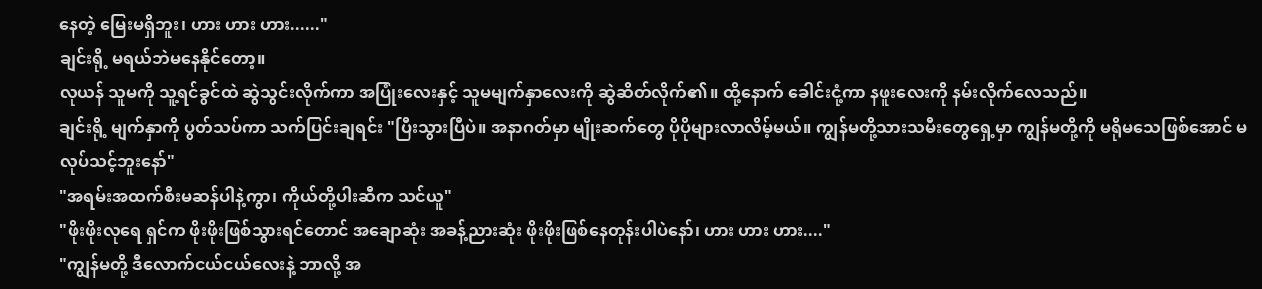နေတဲ့ မြေးမရှိဘူး၊ ဟား ဟား ဟား......"
ချင်းရို့ မရယ်ဘဲမနေနိုင်တော့။
လုယန် သူမကို သူ့ရင်ခွင်ထဲ ဆွဲသွင်းလိုက်ကာ အပြုံးလေးနှင့် သူမမျက်နှာလေးကို ဆွဲဆိတ်လိုက်၏။ ထို့နောက် ခေါင်းငုံ့ကာ နဖူးလေးကို နမ်းလိုက်လေသည်။
ချင်းရို့ မျက်နှာကို ပွတ်သပ်ကာ သက်ပြင်းချရင်း "ပြီးသွားပြီပဲ။ အနာဂတ်မှာ မျိုးဆက်တွေ ပိုပိုများလာလိမ့်မယ်။ ကျွန်မတို့သားသမီးတွေရှေ့မှာ ကျွန်မတို့ကို မရိုမသေဖြစ်အောင် မလုပ်သင့်ဘူးနော်"
"အရမ်းအထက်စီးမဆန်ပါနဲ့ကွာ၊ ကိုယ်တို့ပါးဆီက သင်ယူ"
"ဖိုးဖိုးလုရေ ရှင်က ဖိုးဖိုးဖြစ်သွားရင်တောင် အချောဆုံး အခန့်ညားဆုံး ဖိုးဖိုးဖြစ်နေတုန်းပါပဲနော်၊ ဟား ဟား ဟား...."
"ကျွန်မတို့ ဒီလောက်ငယ်ငယ်လေးနဲ့ ဘာလို့ အ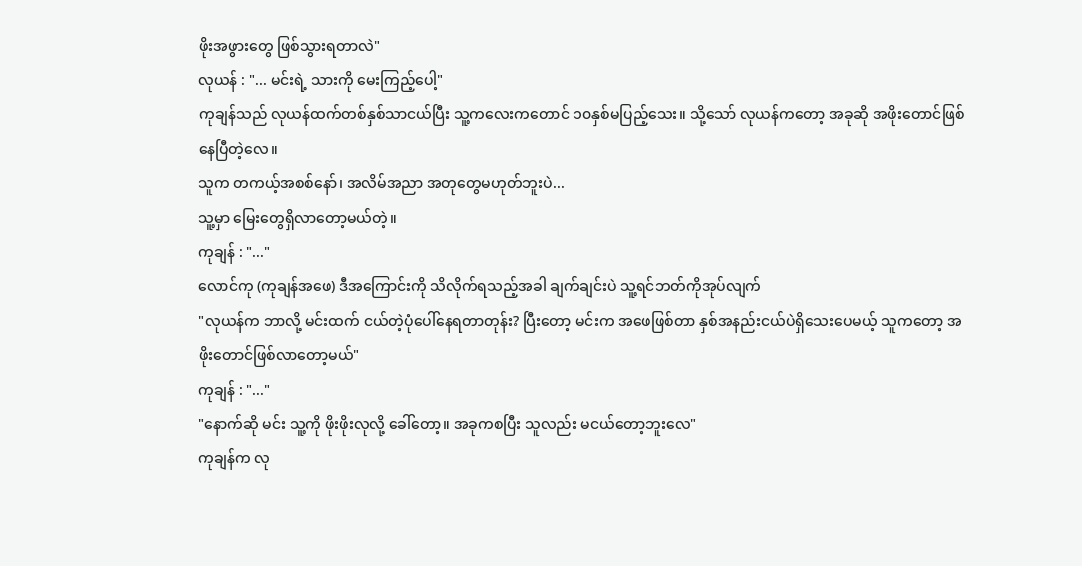ဖိုးအဖွားတွေ ဖြစ်သွားရတာလဲ"
လုယန် : "... မင်းရဲ့ သားကို မေးကြည့်ပေါ့"
ကုချန်သည် လုယန်ထက်တစ်နှစ်သာငယ်ပြီး သူ့ကလေးကတောင် ၁၀နှစ်မပြည့်သေး။ သို့သော် လုယန်ကတော့ အခုဆို အဖိုးတောင်ဖြစ်နေပြီတဲ့လေ။
သူက တကယ့်အစစ်နော်၊ အလိမ်အညာ အတုတွေမဟုတ်ဘူးပဲ...
သူ့မှာ မြေးတွေရှိလာတော့မယ်တဲ့။
ကုချန် : "..."
လောင်ကု (ကုချန်အဖေ) ဒီအကြောင်းကို သိလိုက်ရသည့်အခါ ချက်ချင်းပဲ သူ့ရင်ဘတ်ကိုအုပ်လျက်
"လုယန်က ဘာလို့ မင်းထက် ငယ်တဲ့ပုံပေါ်နေရတာတုန်း? ပြီးတော့ မင်းက အဖေဖြစ်တာ နှစ်အနည်းငယ်ပဲရှိသေးပေမယ့် သူကတော့ အဖိုးတောင်ဖြစ်လာတော့မယ်"
ကုချန် : "..."
"နောက်ဆို မင်း သူ့ကို ဖိုးဖိုးလုလို့ ခေါ်တော့။ အခုကစပြီး သူလည်း မငယ်တော့ဘူးလေ"
ကုချန်က လု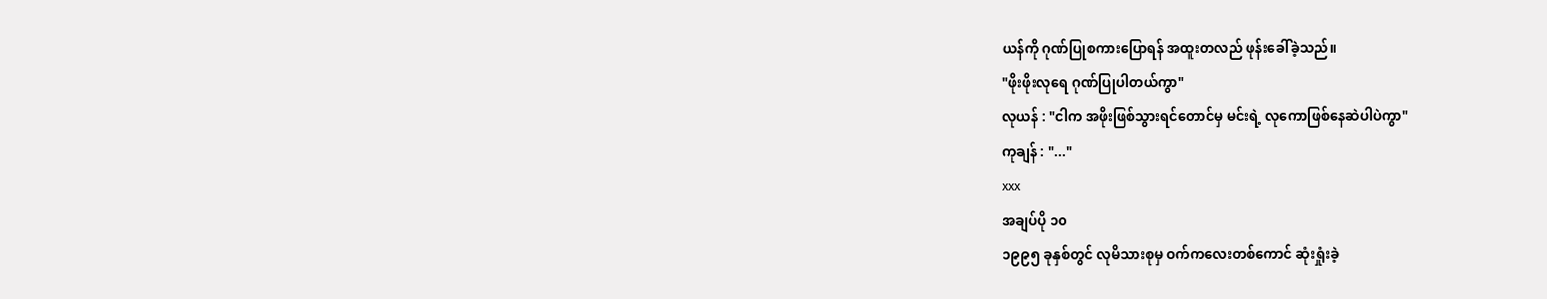ယန်ကို ဂုဏ်ပြုစကားပြောရန် အထူးတလည် ဖုန်းခေါ်ခဲ့သည်။
"ဖိုးဖိုးလုရေ ဂုဏ်ပြုပါတယ်ကွာ"
လုယန် : "ငါက အဖိုးဖြစ်သွားရင်တောင်မှ မင်းရဲ့ လုကောဖြစ်နေဆဲပါပဲကွာ"
ကုချန် : "..."
xxx
အချပ်ပို ၁၀
၁၉၉၅ ခုနှစ်တွင် လုမိသားစုမှ ဝက်ကလေးတစ်ကောင် ဆုံးရှုံးခဲ့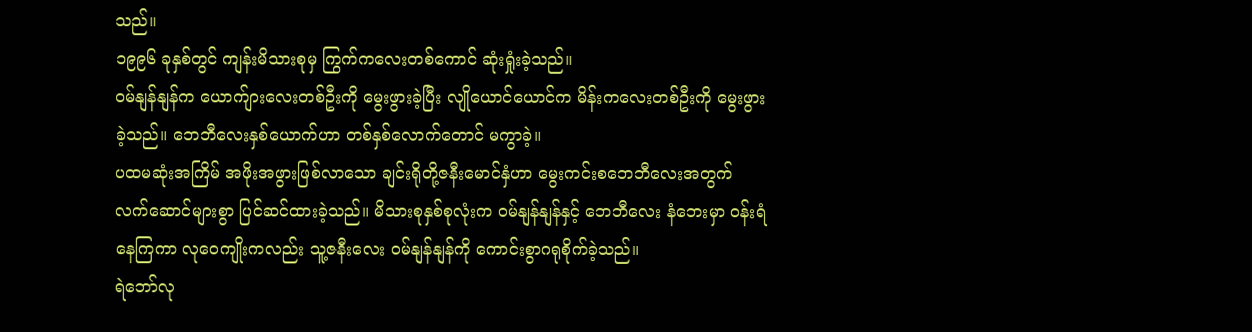သည်။
၁၉၉၆ ခုနှစ်တွင် ကျန်းမိသားစုမှ ကြွက်ကလေးတစ်ကောင် ဆုံးရှုံးခဲ့သည်။
ဝမ်နျန်နျန်က ယောက်ျားလေးတစ်ဦးကို မွေးဖွားခဲ့ပြီး လျိုယောင်ယောင်က မိန်းကလေးတစ်ဦးကို မွေးဖွားခဲ့သည်။ ဘေဘီလေးနှစ်ယောက်ဟာ တစ်နှစ်လောက်တောင် မကွာခဲ့။
ပထမဆုံးအကြိမ် အဖိုးအဖွားဖြစ်လာသော ချင်းရိုတို့ဇနီးမောင်နှံဟာ မွေးကင်းစဘေဘီလေးအတွက် လက်ဆောင်များစွာ ပြင်ဆင်ထားခဲ့သည်။ မိသားစုနှစ်စုလုံးက ဝမ်နျန်နျန်နှင့် ဘေဘီလေး နံဘေးမှာ ဝန်းရံနေကြကာ လုဝေကျိုးကလည်း သူ့ဇနီးလေး ဝမ်နျန်နျန်ကို ကောင်းစွာဂရုစိုက်ခဲ့သည်။
ရဲဘော်လု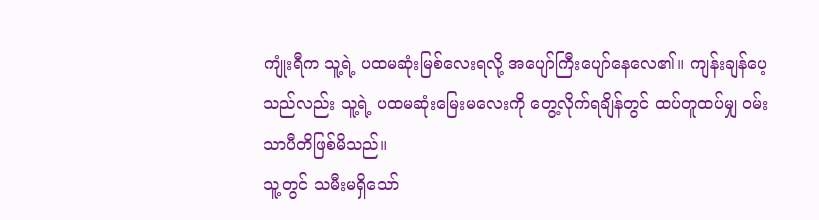ကျုံးရီက သူ့ရဲ့ ပထမဆုံးမြစ်လေးရလို့ အပျော်ကြီးပျော်နေလေ၏။ ကျန်းချန်ပေ့သည်လည်း သူ့ရဲ့ ပထမဆုံးမြေးမလေးကို တွေ့လိုက်ရချိန်တွင် ထပ်တူထပ်မျှ ဝမ်းသာပီတိဖြစ်မိသည်။
သူ့တွင် သမီးမရှိသော်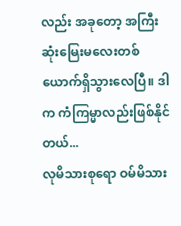လည်း အခုတော့ အကြီးဆုံးမြေးမလေးတစ်ယောက်ရှိသွားလေပြီ။ ဒါက ကံကြမ္မာလည်းဖြစ်နိုင်တယ်...
လုမိသားစုရော ဝမ်မိသား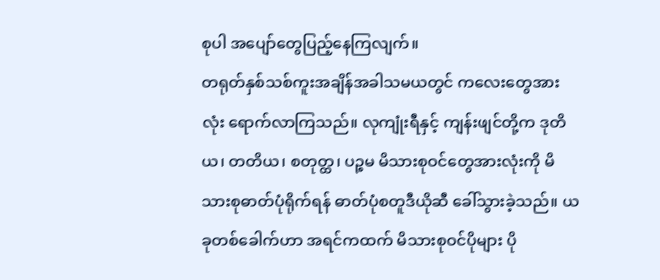စုပါ အပျော်တွေပြည့်နေကြလျက်။
တရုတ်နှစ်သစ်ကူးအချိန်အခါသမယတွင် ကလေးတွေအားလုံး ရောက်လာကြသည်။ လုကျုံးရီနှင့် ကျန်းဖျင်တို့က ဒုတိယ၊ တတိယ၊ စတုတ္ထ၊ ပဉ္စမ မိသားစုဝင်တွေအားလုံးကို မိသားစုဓာတ်ပုံရိုက်ရန် ဓာတ်ပုံစတူဒီယိုဆီ ခေါ်သွားခဲ့သည်။ ယခုတစ်ခေါက်ဟာ အရင်ကထက် မိသားစုဝင်ပိုများ ပို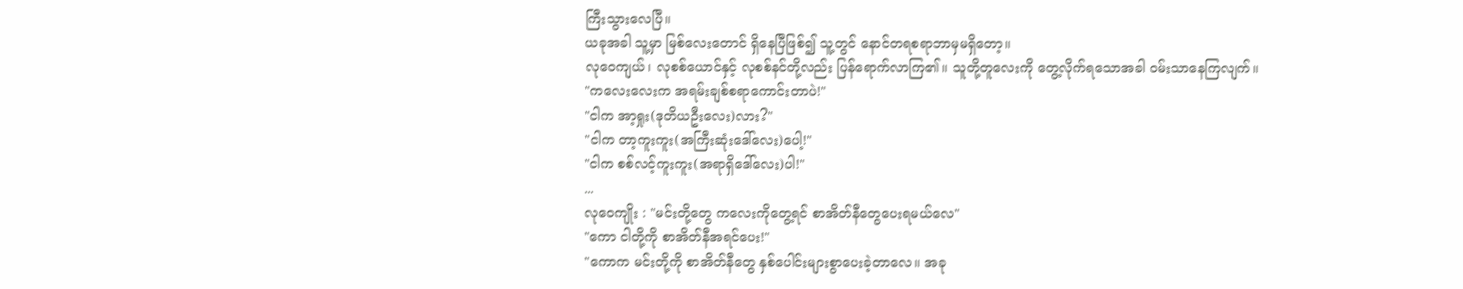ကြီးသွားလေပြီ။
ယခုအခါ သူ့မှာ မြစ်လေးတောင် ရှိနေပြီဖြစ်၍ သူ့တွင် နောင်တရစရာဘာမှမရှိတော့။
လုဝေကျယ်၊ လုစစ်ယောင်နှင့် လုစစ်နင်တို့လည်း ပြန်ရောက်လာကြ၏။ သူတို့တူလေးကို တွေ့လိုက်ရသောအခါ ဝမ်းသာနေကြလျက်။
"ကလေးလေးက အရမ်းချစ်စရာကောင်းတာပဲ!"
"ငါက အာ့ရှုး(ဒုတိယဦးလေး)လား?"
"ငါက တာ့ကူးကူး(အကြီးဆုံးဒေါ်လေး)ပေါ့!"
"ငါက စစ်လင့်ကူးကူး(အရာရှိဒေါ်လေး)ပါ!"
...
လုဝေကျိုး : "မင်းတို့တွေ ကလေးကိုတွေ့ရင် စာအိတ်နီတွေပေးရမယ်လေ"
"ကော ငါတို့ကို စာအိတ်နီအရင်ပေး!"
"ကောက မင်းတို့ကို စာအိတ်နီတွေ နှစ်ပေါင်းများစွာပေးခဲ့တာလေ။ အခု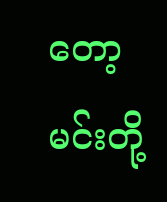တော့ မင်းတို့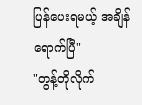ပြန်ပေးရမယ့် အချိန်ရောက်ပြီ"
"တွန့်တိုလိုက်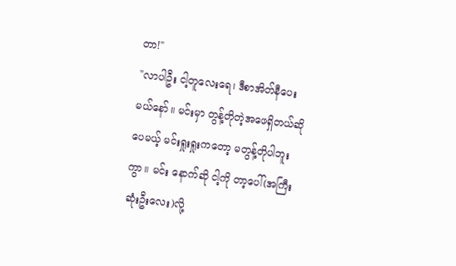တာ!"
"လာပါဦး ငါ့တူလေးရေ၊ ဒီစာအိတ်နီပေးမယ်နော်။ မင်းမှာ တွန့်တိုတဲ့အဖေရှိတယ်ဆိုပေမယ့် မင်းရှုးရှုးကတော့ မတွန့်တိုပါဘူးကွာ။ မင်း နောက်ဆို ငါ့ကို တာ့ပေါ်(အကြီးဆုံးဦးလေး)လို့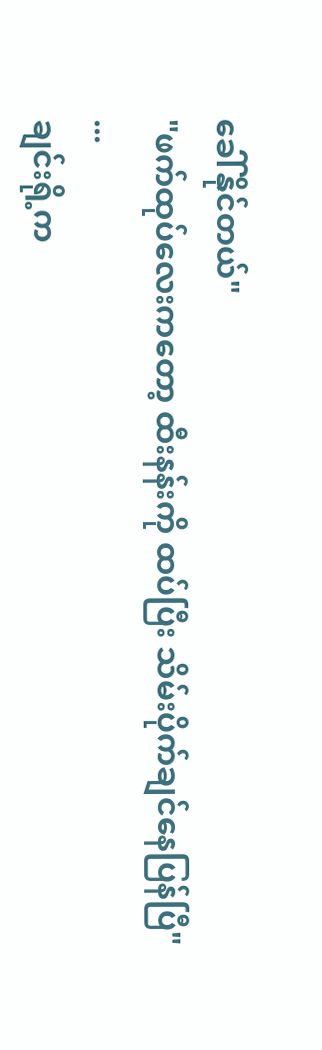ခေါ်နိုင်တယ်"
"ဖက်ထုပ်လေးကတော့ ထီးနန်းကို ထပ်ပြီး သိမ်းပိုက်ချင်နေပြန်ပြီ"
...
ချင်းရို့က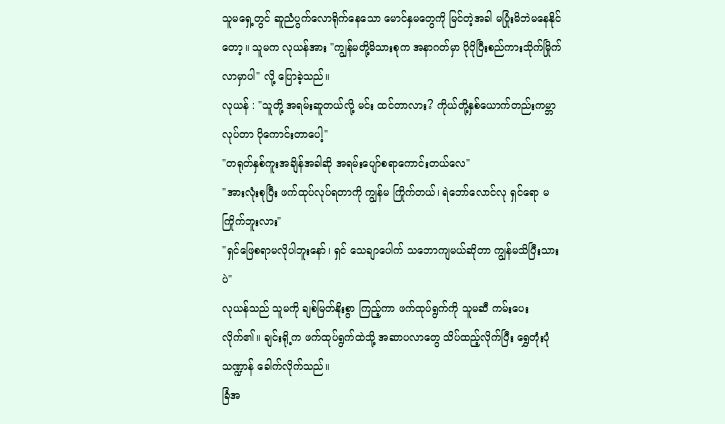သူမရှေ့တွင် ဆူညံပွက်လောရိုက်နေသော မောင်နှမတွေကို မြင်တဲ့အခါ မပြုံးမိဘဲမနေနိုင်တော့။ သူမက လုယန်အား "ကျွန်မတို့မိသားစုက အနာဂတ်မှာ ပိုပိုပြီးစည်ကားသိုက်မြိုက်လာမှာပါ" လို့ ပြောခဲ့သည်။
လုယန် : "သူတို့ အရမ်းဆူတယ်လို့ မင်း ထင်တာလား? ကိုယ်တို့နှစ်ယောက်တည်းကမ္ဘာလုပ်တာ ပိုကောင်းတာပေါ့"
"တရုတ်နှစ်ကူးအချိန်အခါဆို အရမ်းပျော်စရာကောင်းတယ်လေ"
"အားလုံးစုပြီး ဖက်ထုပ်လုပ်ရတာကို ကျွန်မ ကြိုက်တယ်၊ ရဲဘော်လောင်လု ရှင်ရော မကြိုက်ဘူးလား"
"ရှင်ဖြေစရာမလိုပါဘူးနော်၊ ရှင် သေချာပေါက် သဘောကျမယ်ဆိုတာ ကျွန်မသိပြီးသားပဲ"
လုယန်သည် သူမကို ချစ်မြတ်နိုးစွာ ကြည့်ကာ ဖက်ထုပ်ရွက်ကို သူမဆီ ကမ်းပေးလိုက်၏။ ချင်းရို့က ဖက်ထုပ်ရွက်ထဲသို့ အဆာပလာတွေ သိပ်ထည့်လိုက်ပြီး ရွှေတုံးပုံသဏ္ဍာန် ခေါက်လိုက်သည်။
ခြံအ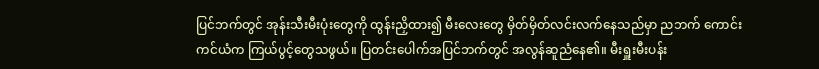ပြင်ဘက်တွင် အုန်းသီးမီးပုံးတွေကို ထွန်းညှိထား၍ မီးလေးတွေ မှိတ်မှိတ်လင်းလက်နေသည်မှာ ညဘက် ကောင်းကင်ယံက ကြယ်ပွင့်တွေသဖွယ်။ ပြတင်းပေါက်အပြင်ဘက်တွင် အလွန်ဆူညံနေ၏။ မီးရှူးမီးပန်း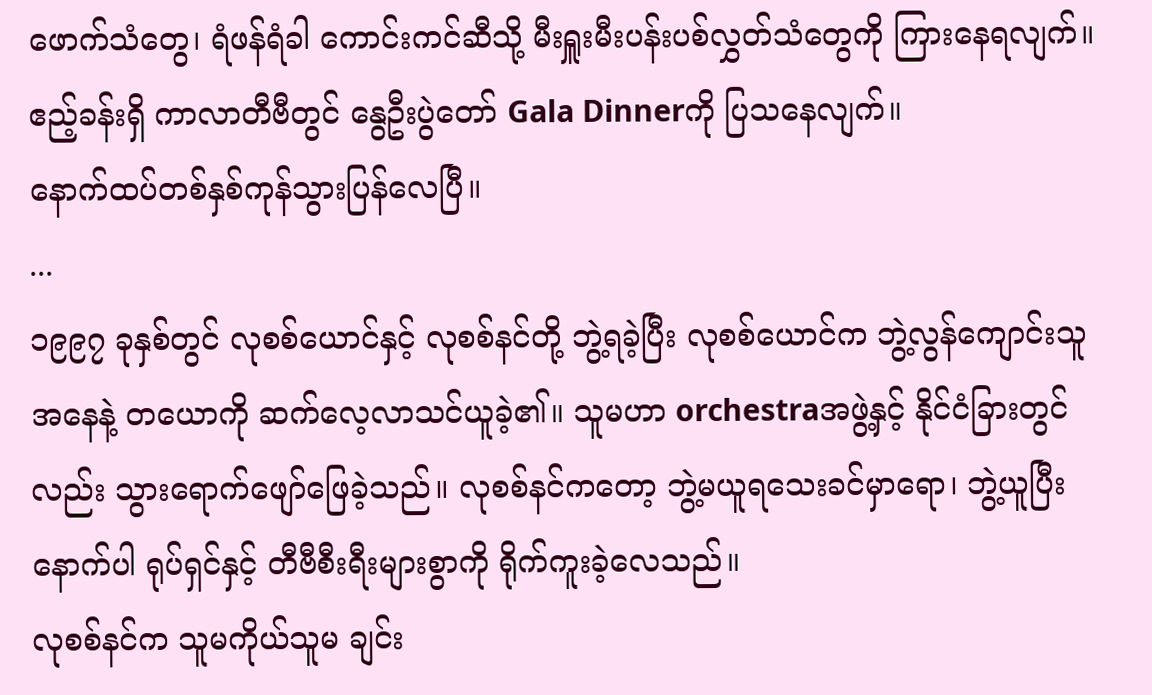ဖောက်သံတွေ၊ ရံဖန်ရံခါ ကောင်းကင်ဆီသို့ မီးရှူးမီးပန်းပစ်လွှတ်သံတွေကို ကြားနေရလျက်။
ဧည့်ခန်းရှိ ကာလာတီဗီတွင် နွေဦးပွဲတော် Gala Dinnerကို ပြသနေလျက်။
နောက်ထပ်တစ်နှစ်ကုန်သွားပြန်လေပြီ။
...
၁၉၉၇ ခုနှစ်တွင် လုစစ်ယောင်နှင့် လုစစ်နင်တို့ ဘွဲ့ရခဲ့ပြီး လုစစ်ယောင်က ဘွဲ့လွန်ကျောင်းသူအနေနဲ့ တယောကို ဆက်လေ့လာသင်ယူခဲ့၏။ သူမဟာ orchestraအဖွဲ့နှင့် နိုင်ငံခြားတွင်လည်း သွားရောက်ဖျော်ဖြေခဲ့သည်။ လုစစ်နင်ကတော့ ဘွဲ့မယူရသေးခင်မှာရော၊ ဘွဲ့ယူပြီးနောက်ပါ ရုပ်ရှင်နှင့် တီဗီစီးရီးများစွာကို ရိုက်ကူးခဲ့လေသည်။
လုစစ်နင်က သူမကိုယ်သူမ ချင်း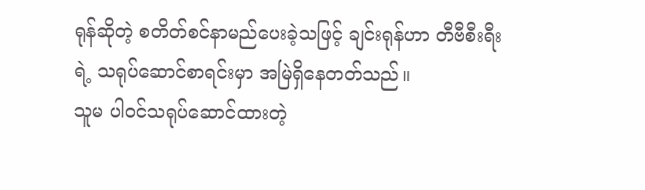ရုန်ဆိုတဲ့ စတိတ်စင်နာမည်ပေးခဲ့သဖြင့် ချင်းရုန်ဟာ တီဗီစီးရီးရဲ့ သရုပ်ဆောင်စာရင်းမှာ အမြဲရှိနေတတ်သည်။
သူမ ပါဝင်သရုပ်ဆောင်ထားတဲ့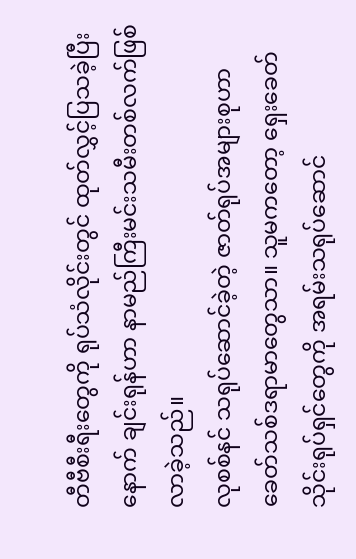တီဗီစီးရီးတွေကို ရုပ်သံလိုင်းတွင် ထုတ်လွှင့်ပြသခဲ့ပြီးနောက် ချင်းရုန်ဟာ နာမည်ကြီးမင်းသမီးတစ်လက်ဖြစ်လာခဲ့သည်။
လုစစ်နင် သရုပ်ဆောင်ခဲ့တဲ့ ဇာတ်ရုပ်အများစုဟာ ခေတ်သစ်ဒရာမာတွေသာ။ သူမကတော့ ရှေးခေတ်သိုင်းရုပ်ရှင်တွေကို အရမ်းသရုပ်ဆောင်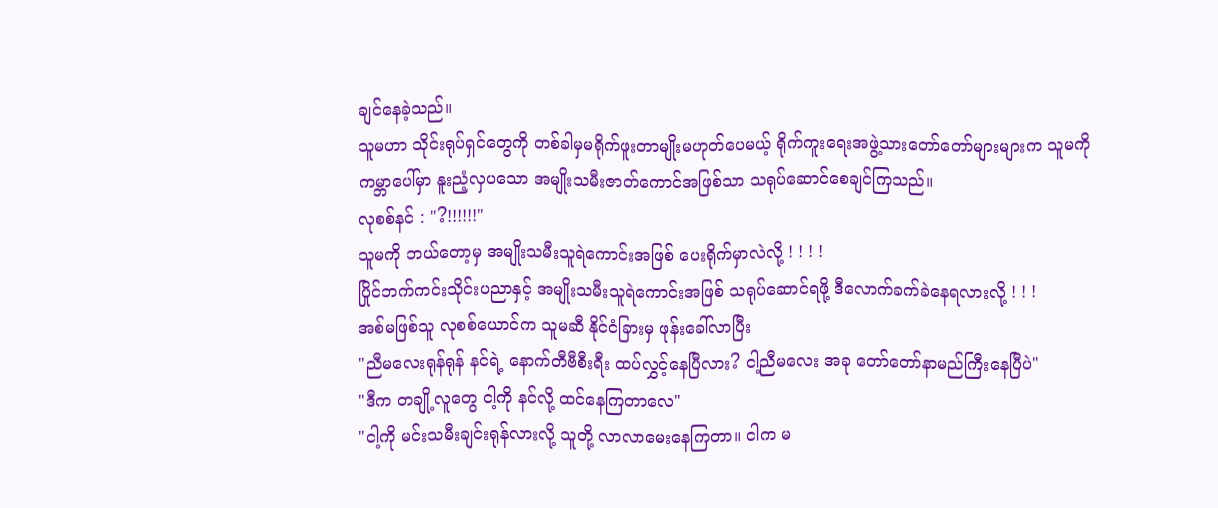ချင်နေခဲ့သည်။
သူမဟာ သိုင်းရုပ်ရှင်တွေကို တစ်ခါမှမရိုက်ဖူးတာမျိုးမဟုတ်ပေမယ့် ရိုက်ကူးရေးအဖွဲ့သားတော်တော်များများက သူမကို ကမ္ဘာပေါ်မှာ နူးညံ့လှပသော အမျိုးသမီးဇာတ်ကောင်အဖြစ်သာ သရုပ်ဆောင်စေချင်ကြသည်။
လုစစ်နင် : "?!!!!!!"
သူမကို ဘယ်တော့မှ အမျိုးသမီးသူရဲကောင်းအဖြစ် ပေးရိုက်မှာလဲလို့ ! ! ! !
ပြိုင်ဘက်ကင်းသိုင်းပညာနှင့် အမျိုးသမီးသူရဲကောင်းအဖြစ် သရုပ်ဆောင်ရဖို့ ဒီလောက်ခက်ခဲနေရလားလို့ ! ! !
အစ်မဖြစ်သူ လုစစ်ယောင်က သူမဆီ နိုင်ငံခြားမှ ဖုန်းခေါ်လာပြီး
"ညီမလေးရုန်ရုန် နင်ရဲ့ နောက်တီဗီစီးရီး ထပ်လွှင့်နေပြီလား? ငါ့ညီမလေး အခု တော်တော်နာမည်ကြီးနေပြီပဲ"
"ဒီက တချို့လူတွေ ငါ့ကို နင်လို့ ထင်နေကြတာလေ"
"ငါ့ကို မင်းသမီးချင်းရုန်လားလို့ သူတို့ လာလာမေးနေကြတာ။ ငါက မ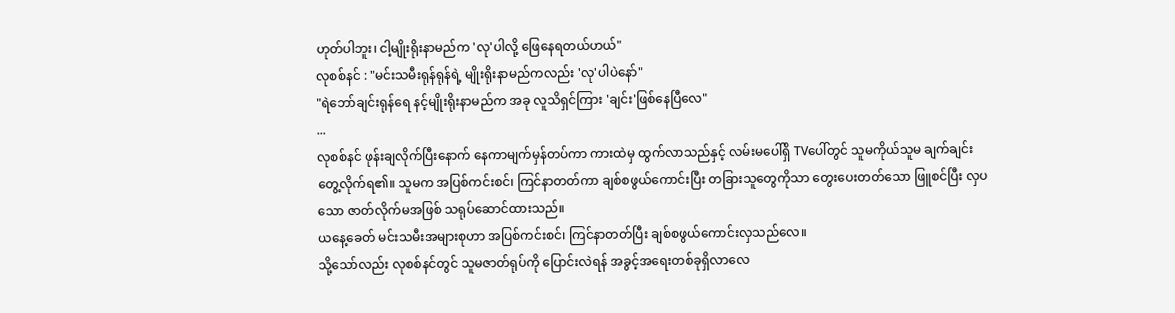ဟုတ်ပါဘူး၊ ငါ့မျိုးရိုးနာမည်က 'လု'ပါလို့ ဖြေနေရတယ်ဟယ်"
လုစစ်နင် : "မင်းသမီးရုန်ရုန်ရဲ့ မျိုးရိုးနာမည်ကလည်း 'လု'ပါပဲနော်"
"ရဲဘော်ချင်းရုန်ရေ နင့်မျိုးရိုးနာမည်က အခု လူသိရှင်ကြား 'ချင်း'ဖြစ်နေပြီလေ"
...
လုစစ်နင် ဖုန်းချလိုက်ပြီးနောက် နေကာမျက်မှန်တပ်ကာ ကားထဲမှ ထွက်လာသည်နှင့် လမ်းမပေါ်ရှိ TVပေါ်တွင် သူမကိုယ်သူမ ချက်ချင်းတွေ့လိုက်ရ၏။ သူမက အပြစ်ကင်းစင်၊ ကြင်နာတတ်ကာ ချစ်စဖွယ်ကောင်းပြီး တခြားသူတွေကိုသာ တွေးပေးတတ်သော ဖြူစင်ပြီး လှပသော ဇာတ်လိုက်မအဖြစ် သရုပ်ဆောင်ထားသည်။
ယနေ့ခေတ် မင်းသမီးအများစုဟာ အပြစ်ကင်းစင်၊ ကြင်နာတတ်ပြီး ချစ်စဖွယ်ကောင်းလှသည်လေ။
သို့သော်လည်း လုစစ်နင်တွင် သူမဇာတ်ရုပ်ကို ပြောင်းလဲရန် အခွင့်အရေးတစ်ခုရှိလာလေ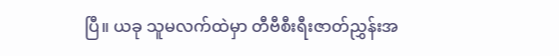ပြီ။ ယခု သူမလက်ထဲမှာ တီဗီစီးရီးဇာတ်ညွှန်းအ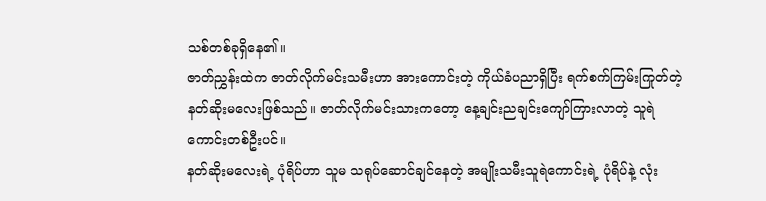သစ်တစ်ခုရှိနေ၏။
ဇာတ်ညွှန်းထဲက ဇာတ်လိုက်မင်းသမီးဟာ အားကောင်းတဲ့ ကိုယ်ခံပညာရှိပြီး ရက်စက်ကြမ်းကြုတ်တဲ့ နတ်ဆိုးမလေးဖြစ်သည်။ ဇာတ်လိုက်မင်းသားကတော့ နေ့ချင်းညချင်းကျော်ကြားလာတဲ့ သူရဲကောင်းတစ်ဦးပင်။
နတ်ဆိုးမလေးရဲ့ ပုံရိပ်ဟာ သူမ သရုပ်ဆောင်ချင်နေတဲ့ အမျိုးသမီးသူရဲကောင်းရဲ့ ပုံရိပ်နဲ့ လုံး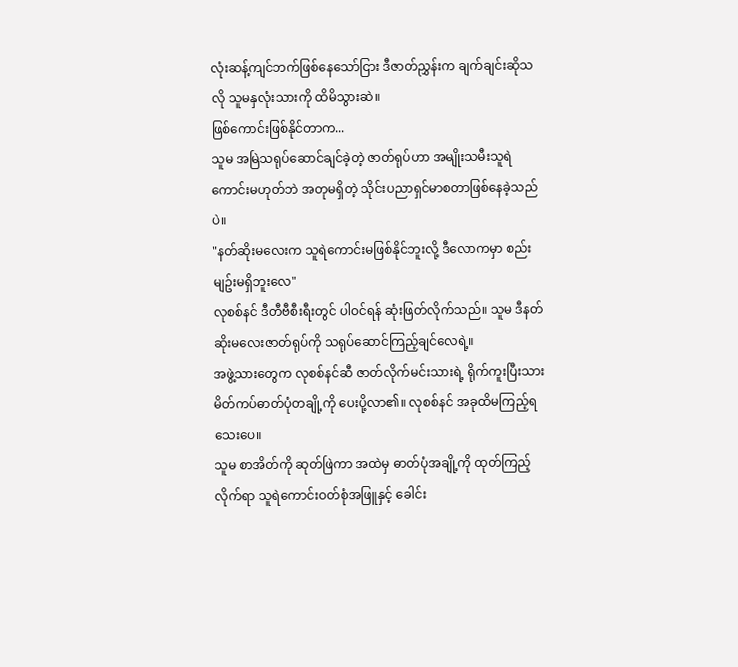လုံးဆန့်ကျင်ဘက်ဖြစ်နေသော်ငြား ဒီဇာတ်ညွှန်းက ချက်ချင်းဆိုသလို သူမနှလုံးသားကို ထိမိသွားဆဲ။
ဖြစ်ကောင်းဖြစ်နိုင်တာက...
သူမ အမြဲသရုပ်ဆောင်ချင်ခဲ့တဲ့ ဇာတ်ရုပ်ဟာ အမျိုးသမီးသူရဲကောင်းမဟုတ်ဘဲ အတုမရှိတဲ့ သိုင်းပညာရှင်မာစတာဖြစ်နေခဲ့သည်ပဲ။
"နတ်ဆိုးမလေးက သူရဲကောင်းမဖြစ်နိုင်ဘူးလို့ ဒီလောကမှာ စည်းမျဥ်းမရှိဘူးလေ"
လုစစ်နင် ဒီတီဗီစီးရီးတွင် ပါဝင်ရန် ဆုံးဖြတ်လိုက်သည်။ သူမ ဒီနတ်ဆိုးမလေးဇာတ်ရုပ်ကို သရုပ်ဆောင်ကြည့်ချင်လေရဲ့။
အဖွဲ့သားတွေက လုစစ်နင်ဆီ ဇာတ်လိုက်မင်းသားရဲ့ ရိုက်ကူးပြီးသား မိတ်ကပ်ဓာတ်ပုံတချို့ကို ပေးပို့လာ၏။ လုစစ်နင် အခုထိမကြည့်ရသေးပေ။
သူမ စာအိတ်ကို ဆုတ်ဖြဲကာ အထဲမှ ဓာတ်ပုံအချို့ကို ထုတ်ကြည့်လိုက်ရာ သူရဲကောင်းဝတ်စုံအဖြူနှင့် ခေါင်း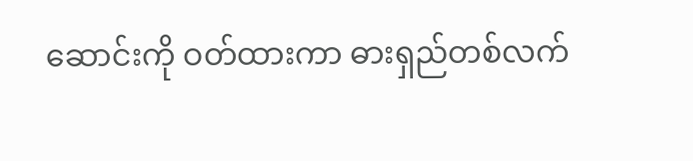ဆောင်းကို ဝတ်ထားကာ ဓားရှည်တစ်လက်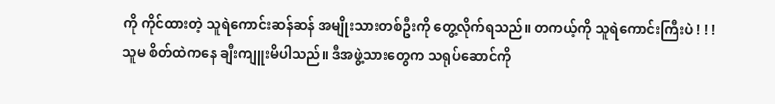ကို ကိုင်ထားတဲ့ သူရဲကောင်းဆန်ဆန် အမျိုးသားတစ်ဦးကို တွေ့လိုက်ရသည်။ တကယ့်ကို သူရဲကောင်းကြီးပဲ ! ! !
သူမ စိတ်ထဲကနေ ချီးကျူးမိပါသည်။ ဒီအဖွဲ့သားတွေက သရုပ်ဆောင်ကို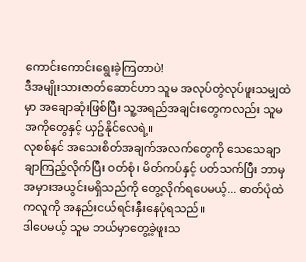ကောင်းကောင်းရွေးခဲ့ကြတာပဲ!
ဒီအမျိုးသားဇာတ်ဆောင်ဟာ သူမ အလုပ်တွဲလုပ်ဖူးသမျှထဲမှာ အချောဆုံးဖြစ်ပြီး သူ့အရည်အချင်းတွေကလည်း သူမအကိုတွေနှင့် ယှဥ်နိုင်လေရဲ့။
လုစစ်နင် အသေးစိတ်အချက်အလက်တွေကို သေသေချာချာကြည့်လိုက်ပြီး ဝတ်စုံ၊ မိတ်ကပ်နှင့် ပတ်သက်ပြီး ဘာမှအမှားအယွင်းမရှိသည်ကို တွေ့လိုက်ရပေမယ့်... ဓာတ်ပုံထဲကလူကို အနည်းငယ်ရင်းနှီးနေပုံရသည်။
ဒါပေမယ့် သူမ ဘယ်မှာတွေ့ခဲ့ဖူးသ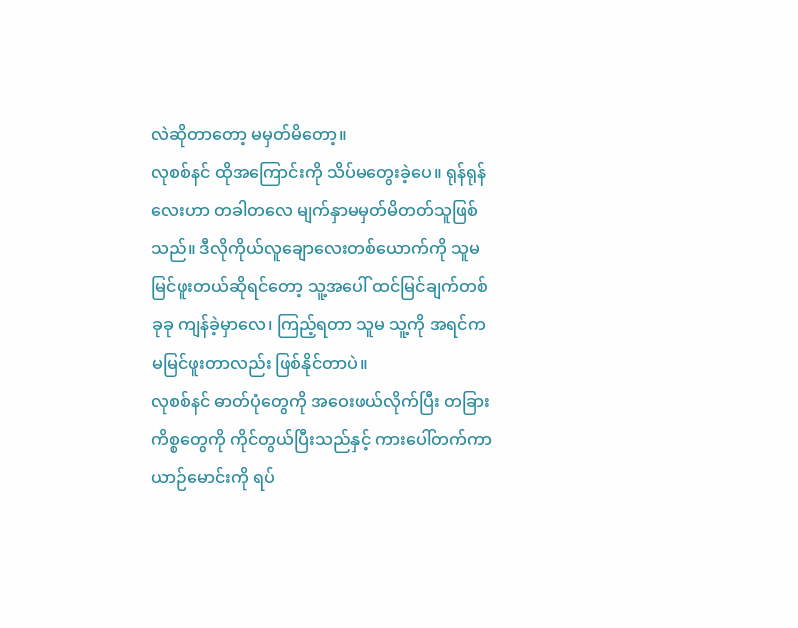လဲဆိုတာတော့ မမှတ်မိတော့။
လုစစ်နင် ထိုအကြောင်းကို သိပ်မတွေးခဲ့ပေ။ ရုန်ရုန်လေးဟာ တခါတလေ မျက်နှာမမှတ်မိတတ်သူဖြစ်သည်။ ဒီလိုကိုယ်လူချောလေးတစ်ယောက်ကို သူမမြင်ဖူးတယ်ဆိုရင်တော့ သူ့အပေါ် ထင်မြင်ချက်တစ်ခုခု ကျန်ခဲ့မှာလေ၊ ကြည့်ရတာ သူမ သူ့ကို အရင်က မမြင်ဖူးတာလည်း ဖြစ်နိုင်တာပဲ။
လုစစ်နင် ဓာတ်ပုံတွေကို အဝေးဖယ်လိုက်ပြီး တခြားကိစ္စတွေကို ကိုင်တွယ်ပြီးသည်နှင့် ကားပေါ်တက်ကာ ယာဉ်မောင်းကို ရပ်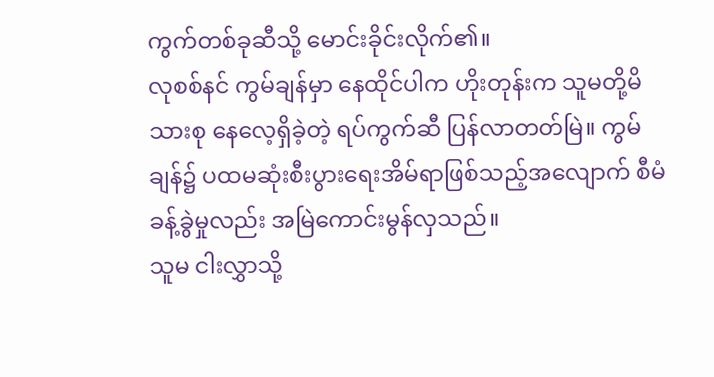ကွက်တစ်ခုဆီသို့ မောင်းခိုင်းလိုက်၏။
လုစစ်နင် ကွမ်ချန်မှာ နေထိုင်ပါက ဟိုးတုန်းက သူမတို့မိသားစု နေလေ့ရှိခဲ့တဲ့ ရပ်ကွက်ဆီ ပြန်လာတတ်မြဲ။ ကွမ်ချန်၌ ပထမဆုံးစီးပွားရေးအိမ်ရာဖြစ်သည့်အလျောက် စီမံခန့်ခွဲမှုလည်း အမြဲကောင်းမွန်လှသည်။
သူမ ငါးလွှာသို့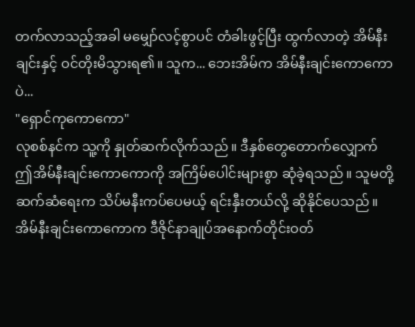တက်လာသည့်အခါ မမျှော်လင့်စွာပင် တံခါးဖွင့်ပြီး ထွက်လာတဲ့ အိမ်နီးချင်းနှင့် ဝင်တိုးမိသွားရ၏။ သူက... ဘေးအိမ်က အိမ်နီးချင်းကောကောပဲ...
"ရှောင်ကုကောကော"
လုစစ်နင်က သူ့ကို နှုတ်ဆက်လိုက်သည်။ ဒီနှစ်တွေတောက်လျှောက် ဤအိမ်နီးချင်းကောကောကို အကြိမ်ပေါင်းများစွာ ဆုံခဲ့ရသည်။ သူမတို့ဆက်ဆံရေးက သိပ်မနီးကပ်ပေမယ့် ရင်းနှီးတယ်လို့ ဆိုနိုင်ပေသည်။
အိမ်နီးချင်းကောကောက ဒီဇိုင်နာချုပ်အနောက်တိုင်းဝတ်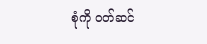စုံကို ဝတ်ဆင်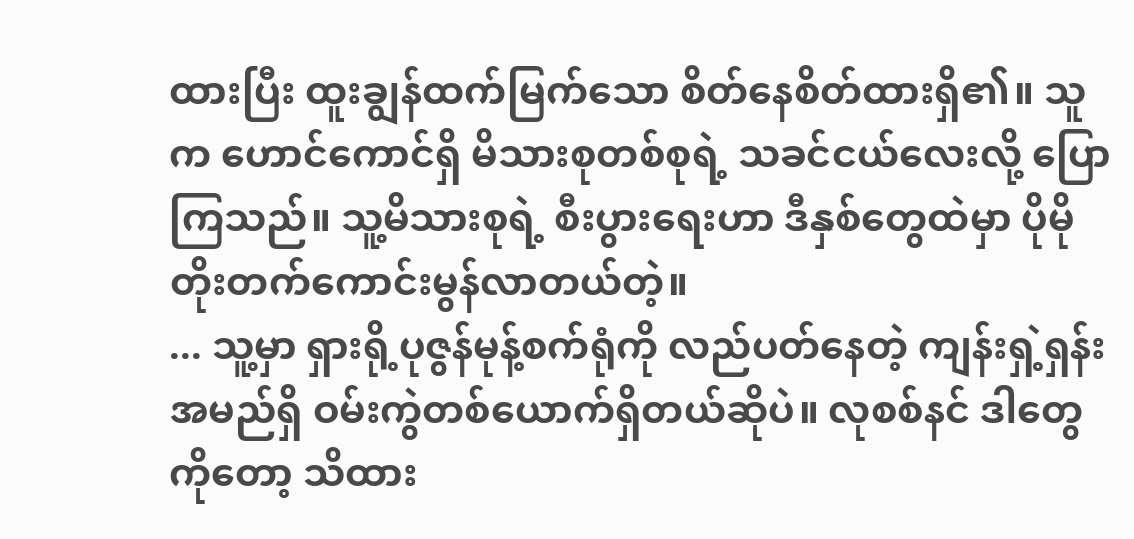ထားပြီး ထူးချွန်ထက်မြက်သော စိတ်နေစိတ်ထားရှိ၏။ သူက ဟောင်ကောင်ရှိ မိသားစုတစ်စုရဲ့ သခင်ငယ်လေးလို့ ပြောကြသည်။ သူ့မိသားစုရဲ့ စီးပွားရေးဟာ ဒီနှစ်တွေထဲမှာ ပိုမိုတိုးတက်ကောင်းမွန်လာတယ်တဲ့။
... သူ့မှာ ရှားရို့ပုဇွန်မုန့်စက်ရုံကို လည်ပတ်နေတဲ့ ကျန်းရှဲ့ရှန်းအမည်ရှိ ဝမ်းကွဲတစ်ယောက်ရှိတယ်ဆိုပဲ။ လုစစ်နင် ဒါတွေကိုတော့ သိထား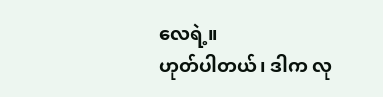လေရဲ့။
ဟုတ်ပါတယ်၊ ဒါက လု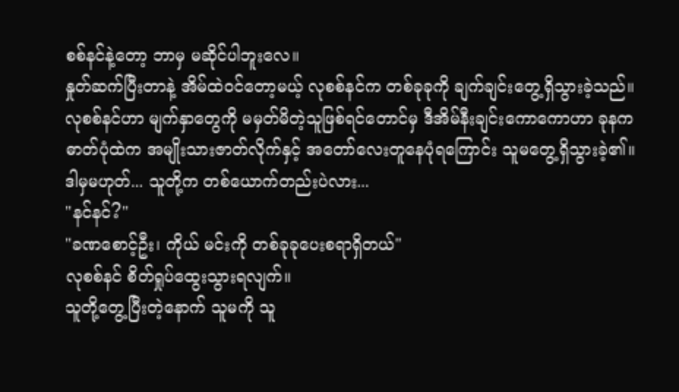စစ်နင်နဲ့တော့ ဘာမှ မဆိုင်ပါဘူးလေ။
နှုတ်ဆက်ပြီးတာနဲ့ အိမ်ထဲဝင်တော့မယ့် လုစစ်နင်က တစ်ခုခုကို ချက်ချင်းတွေ့ရှိသွားခဲ့သည်။ လုစစ်နင်ဟာ မျက်နှာတွေကို မမှတ်မိတဲ့သူဖြစ်ရင်တောင်မှ ဒီအိမ်နီးချင်းကောကောဟာ ခုနကဓာတ်ပုံထဲက အမျိုးသားဇာတ်လိုက်နှင့် အတော်လေးတူနေပုံရကြောင်း သူမတွေ့ရှိသွားခဲ့၏။
ဒါမှမဟုတ်... သူတို့က တစ်ယောက်တည်းပဲလား...
"နင်နင်?"
"ခဏစောင့်ဦး၊ ကိုယ် မင်းကို တစ်ခုခုပေးစရာရှိတယ်"
လုစစ်နင် စိတ်ရှုပ်ထွေးသွားရလျက်။
သူတို့တွေ့ပြီးတဲ့နောက် သူမကို သူ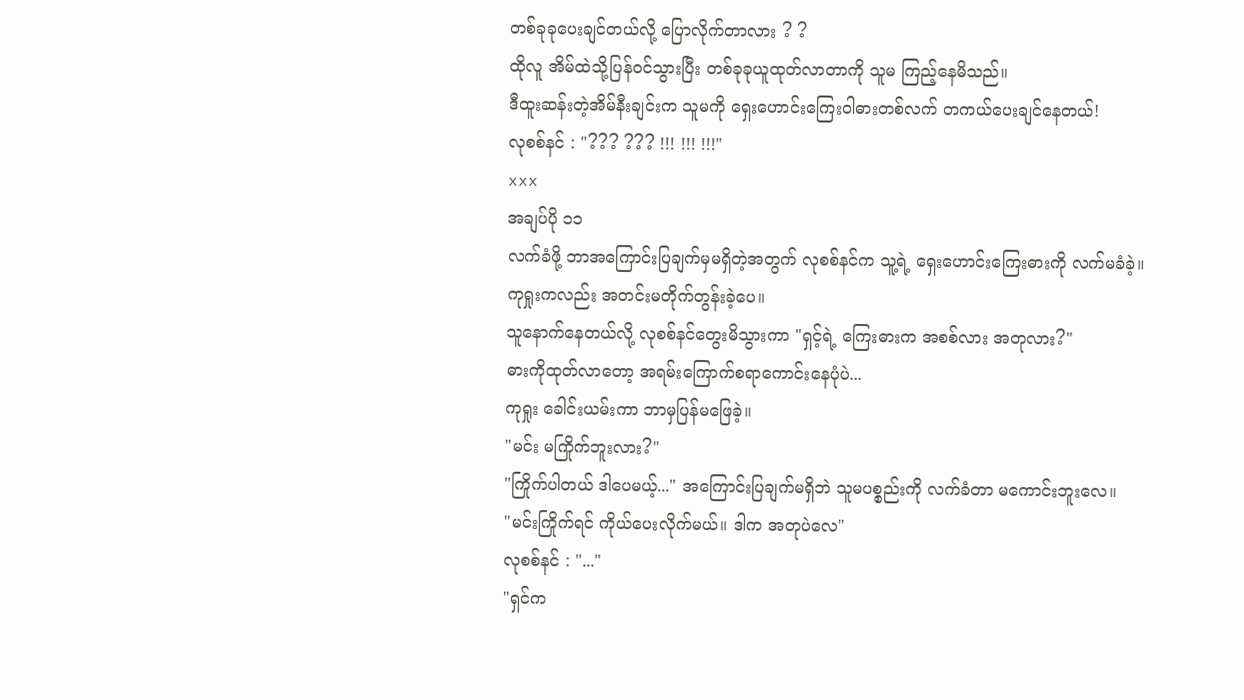တစ်ခုခုပေးချင်တယ်လို့ ပြောလိုက်တာလား ? ?
ထိုလူ အိမ်ထဲသို့ပြန်ဝင်သွားပြီး တစ်ခုခုယူထုတ်လာတာကို သူမ ကြည့်နေမိသည်။
ဒီထူးဆန်းတဲ့အိမ်နီးချင်းက သူမကို ရှေးဟောင်းကြေးဝါဓားတစ်လက် တကယ်ပေးချင်နေတယ်!
လုစစ်နင် : "??? ??? !!! !!! !!!"
xxx
အချပ်ပို ၁၁
လက်ခံဖို့ ဘာအကြောင်းပြချက်မှမရှိတဲ့အတွက် လုစစ်နင်က သူ့ရဲ့ ရှေးဟောင်းကြေးဓားကို လက်မခံခဲ့။
ကုရှုးကလည်း အတင်းမတိုက်တွန်းခဲ့ပေ။
သူနောက်နေတယ်လို့ လုစစ်နင်တွေးမိသွားကာ "ရှင့်ရဲ့ ကြေးဓားက အစစ်လား အတုလား?"
ဓားကိုထုတ်လာတော့ အရမ်းကြောက်စရာကောင်းနေပုံပဲ...
ကုရှုး ခေါင်းယမ်းကာ ဘာမှပြန်မဖြေခဲ့။
"မင်း မကြိုက်ဘူးလား?"
"ကြိုက်ပါတယ် ဒါပေမယ့်..." အကြောင်းပြချက်မရှိဘဲ သူမပစ္စည်းကို လက်ခံတာ မကောင်းဘူးလေ။
"မင်းကြိုက်ရင် ကိုယ်ပေးလိုက်မယ်။ ဒါက အတုပဲလေ"
လုစစ်နင် : "..."
"ရှင်က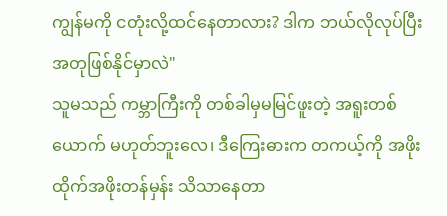ကျွန်မကို ငတုံးလို့ထင်နေတာလား? ဒါက ဘယ်လိုလုပ်ပြီးအတုဖြစ်နိုင်မှာလဲ"
သူမသည် ကမ္ဘာကြီးကို တစ်ခါမှမမြင်ဖူးတဲ့ အရူးတစ်ယောက် မဟုတ်ဘူးလေ၊ ဒီကြေးဓားက တကယ့်ကို အဖိုးထိုက်အဖိုးတန်မှန်း သိသာနေတာ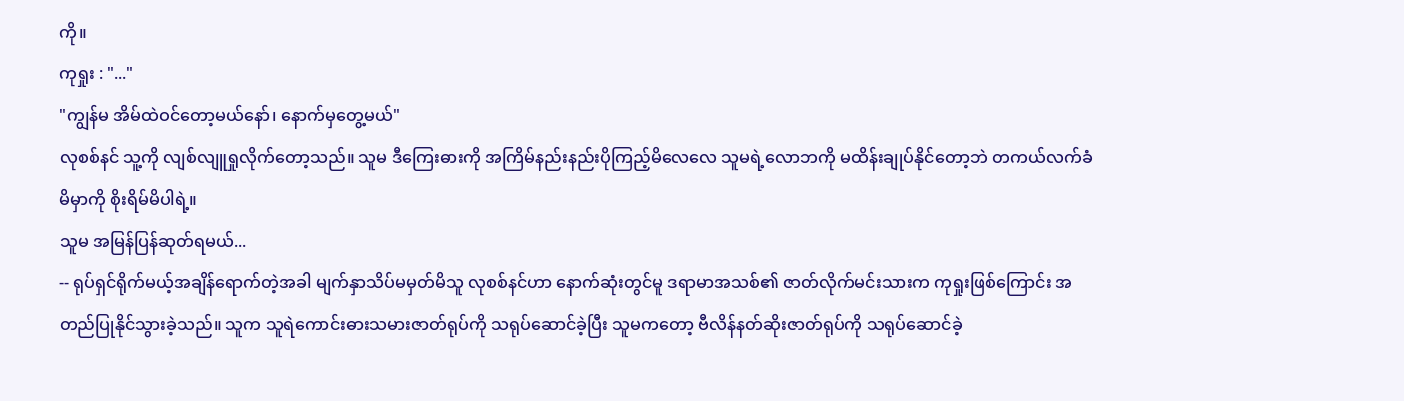ကို။
ကုရှုး : "..."
"ကျွန်မ အိမ်ထဲဝင်တော့မယ်နော်၊ နောက်မှတွေ့မယ်"
လုစစ်နင် သူ့ကို လျစ်လျူရှုလိုက်တော့သည်။ သူမ ဒီကြေးဓားကို အကြိမ်နည်းနည်းပိုကြည့်မိလေလေ သူမရဲ့လောဘကို မထိန်းချုပ်နိုင်တော့ဘဲ တကယ်လက်ခံမိမှာကို စိုးရိမ်မိပါရဲ့။
သူမ အမြန်ပြန်ဆုတ်ရမယ်...
-- ရုပ်ရှင်ရိုက်မယ့်အချိန်ရောက်တဲ့အခါ မျက်နှာသိပ်မမှတ်မိသူ လုစစ်နင်ဟာ နောက်ဆုံးတွင်မူ ဒရာမာအသစ်၏ ဇာတ်လိုက်မင်းသားက ကုရှုးဖြစ်ကြောင်း အတည်ပြုနိုင်သွားခဲ့သည်။ သူက သူရဲကောင်းဓားသမားဇာတ်ရုပ်ကို သရုပ်ဆောင်ခဲ့ပြီး သူမကတော့ ဗီလိန်နတ်ဆိုးဇာတ်ရုပ်ကို သရုပ်ဆောင်ခဲ့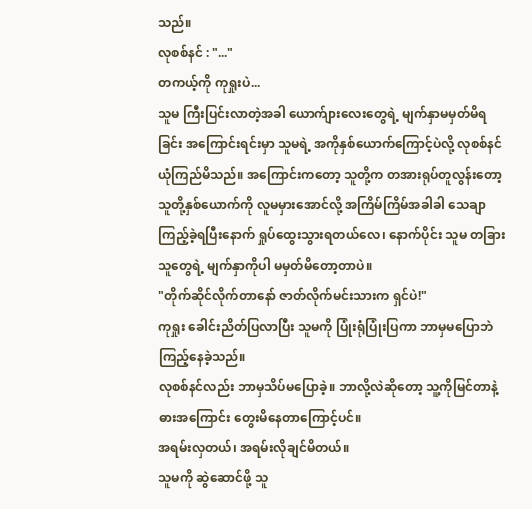သည်။
လုစစ်နင် : "..."
တကယ့်ကို ကုရှုးပဲ...
သူမ ကြီးပြင်းလာတဲ့အခါ ယောက်ျားလေးတွေရဲ့ မျက်နှာမမှတ်မိရခြင်း အကြောင်းရင်းမှာ သူမရဲ့ အကိုနှစ်ယောက်ကြောင့်ပဲလို့ လုစစ်နင် ယုံကြည်မိသည်။ အကြောင်းကတော့ သူတို့က တအားရုပ်တူလွန်းတော့ သူတို့နှစ်ယောက်ကို လူမမှားအောင်လို့ အကြိမ်ကြိမ်အခါခါ သေချာကြည့်ခဲ့ရပြီးနောက် ရှုပ်ထွေးသွားရတယ်လေ၊ နောက်ပိုင်း သူမ တခြားသူတွေရဲ့ မျက်နှာကိုပါ မမှတ်မိတော့တာပဲ။
"တိုက်ဆိုင်လိုက်တာနော် ဇာတ်လိုက်မင်းသားက ရှင်ပဲ!"
ကုရှုး ခေါင်းညိတ်ပြလာပြီး သူမကို ပြုံးရုံပြုံးပြကာ ဘာမှမပြောဘဲ ကြည့်နေခဲ့သည်။
လုစစ်နင်လည်း ဘာမှသိပ်မပြောခဲ့။ ဘာလို့လဲဆိုတော့ သူ့ကိုမြင်တာနဲ့ ဓားအကြောင်း တွေးမိနေတာကြောင့်ပင်။
အရမ်းလှတယ်၊ အရမ်းလိုချင်မိတယ်။
သူမကို ဆွဲဆောင်ဖို့ သူ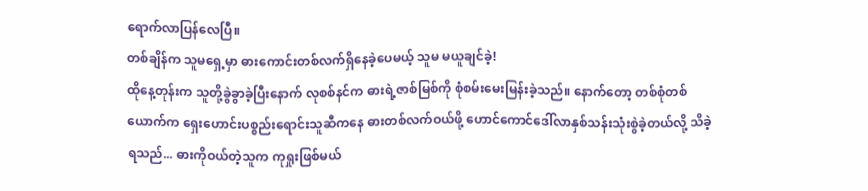ရောက်လာပြန်လေပြီ။
တစ်ချိန်က သူမရှေ့မှာ ဓားကောင်းတစ်လက်ရှိနေခဲ့ပေမယ့် သူမ မယူချင်ခဲ့!
ထိုနေ့တုန်းက သူတို့ခွဲခွာခဲ့ပြီးနောက် လုစစ်နင်က ဓားရဲ့ဇာစ်မြစ်ကို စုံစမ်းမေးမြန်းခဲ့သည်။ နောက်တော့ တစ်စုံတစ်ယောက်က ရှေးဟောင်းပစ္စည်းရောင်းသူဆီကနေ ဓားတစ်လက်ဝယ်ဖို့ ဟောင်ကောင်ဒေါ်လာနှစ်သန်းသုံးစွဲခဲ့တယ်လို့ သိခဲ့ရသည်... ဓားကိုဝယ်တဲ့သူက ကုရှုးဖြစ်မယ်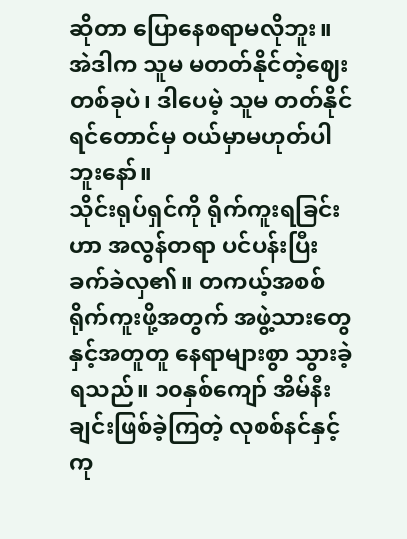ဆိုတာ ပြောနေစရာမလိုဘူး။
အဲဒါက သူမ မတတ်နိုင်တဲ့ဈေးတစ်ခုပဲ၊ ဒါပေမဲ့ သူမ တတ်နိုင်ရင်တောင်မှ ဝယ်မှာမဟုတ်ပါဘူးနော်။
သိုင်းရုပ်ရှင်ကို ရိုက်ကူးရခြင်းဟာ အလွန်တရာ ပင်ပန်းပြီး ခက်ခဲလှ၏။ တကယ့်အစစ်ရိုက်ကူးဖို့အတွက် အဖွဲ့သားတွေနှင့်အတူတူ နေရာများစွာ သွားခဲ့ရသည်။ ၁၀နှစ်ကျော် အိမ်နီးချင်းဖြစ်ခဲ့ကြတဲ့ လုစစ်နင်နှင့် ကု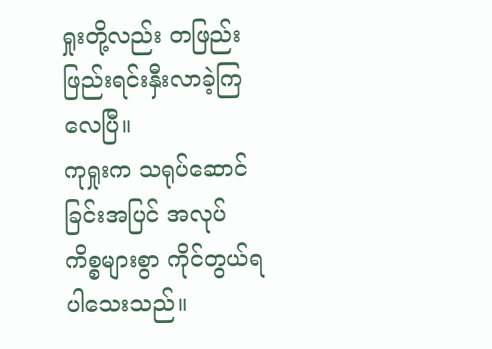ရှုးတို့လည်း တဖြည်းဖြည်းရင်းနှီးလာခဲ့ကြလေပြီ။
ကုရှုးက သရုပ်ဆောင်ခြင်းအပြင် အလုပ်ကိစ္စများစွာ ကိုင်တွယ်ရပါသေးသည်။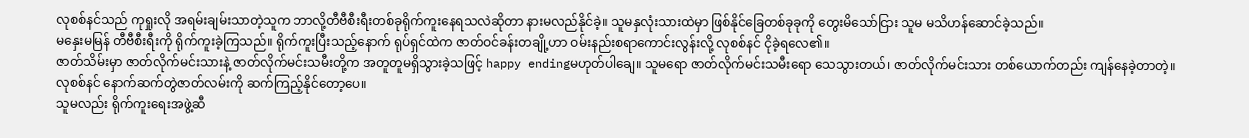လုစစ်နင်သည် ကုရှုးလို အရမ်းချမ်းသာတဲ့သူက ဘာလို့တီဗီစီးရီးတစ်ခုရိုက်ကူးနေရသလဲဆိုတာ နားမလည်နိုင်ခဲ့။ သူမနှလုံးသားထဲမှာ ဖြစ်နိုင်ခြေတစ်ခုခုကို တွေးမိသော်ငြား သူမ မသိဟန်ဆောင်ခဲ့သည်။
မနှေးမမြန် တီဗီစီးရီးကို ရိုက်ကူးခဲ့ကြသည်။ ရိုက်ကူးပြီးသည့်နောက် ရုပ်ရှင်ထဲက ဇာတ်ဝင်ခန်းတချို့ဟာ ဝမ်းနည်းစရာကောင်းလွန်းလို့ လုစစ်နင် ငိုခဲ့ရလေ၏။
ဇာတ်သိမ်းမှာ ဇာတ်လိုက်မင်းသားနဲ့ ဇာတ်လိုက်မင်းသမီးတို့က အတူတူမရှိသွားခဲ့သဖြင့် happy endingမဟုတ်ပါချေ။ သူမရော ဇာတ်လိုက်မင်းသမီးရော သေသွားတယ်၊ ဇာတ်လိုက်မင်းသား တစ်ယောက်တည်း ကျန်နေခဲ့တာတဲ့။
လုစစ်နင် နောက်ဆက်တွဲဇာတ်လမ်းကို ဆက်ကြည့်နိုင်တော့ပေ။
သူမလည်း ရိုက်ကူးရေးအဖွဲ့ဆီ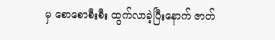မှ စောစောစီးစီး ထွက်လာခဲ့ပြီးနောက် ဇာတ်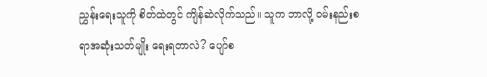ညွှန်းရေးသူကို စိတ်ထဲတွင် ကျိန်ဆဲလိုက်သည်။ သူက ဘာလို့ ဝမ်းနည်းစရာအဆုံးသတ်မျိုး ရေးရတာလဲ? ပျော်စ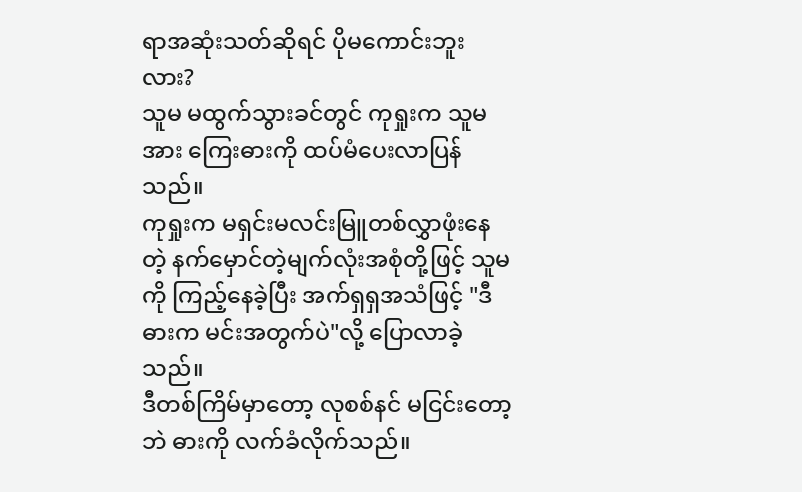ရာအဆုံးသတ်ဆိုရင် ပိုမကောင်းဘူးလား?
သူမ မထွက်သွားခင်တွင် ကုရှုးက သူမအား ကြေးဓားကို ထပ်မံပေးလာပြန်သည်။
ကုရှုးက မရှင်းမလင်းမြူတစ်လွှာဖုံးနေတဲ့ နက်မှောင်တဲ့မျက်လုံးအစုံတို့ဖြင့် သူမကို ကြည့်နေခဲ့ပြီး အက်ရှရှအသံဖြင့် "ဒီဓားက မင်းအတွက်ပဲ"လို့ ပြောလာခဲ့သည်။
ဒီတစ်ကြိမ်မှာတော့ လုစစ်နင် မငြင်းတော့ဘဲ ဓားကို လက်ခံလိုက်သည်။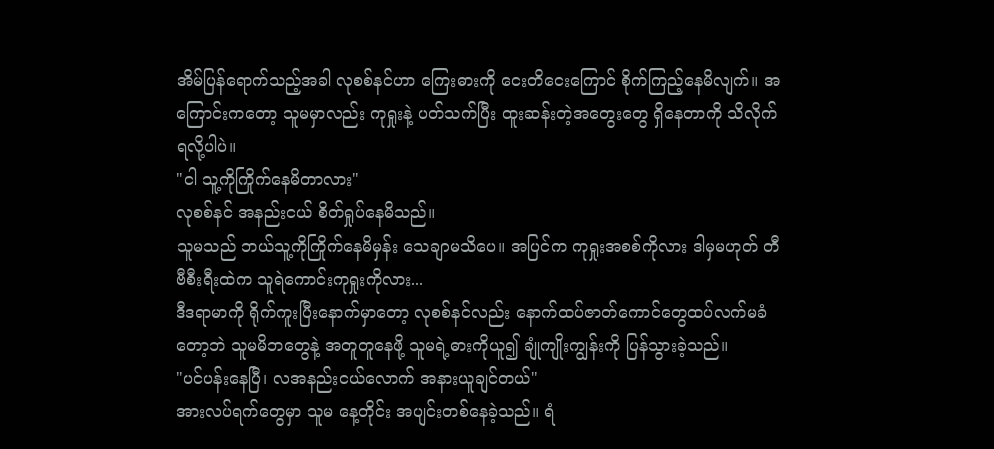အိမ်ပြန်ရောက်သည့်အခါ လုစစ်နင်ဟာ ကြေးဓားကို ငေးတိငေးကြောင် စိုက်ကြည့်နေမိလျက်။ အကြောင်းကတော့ သူမမှာလည်း ကုရှုးနဲ့ ပတ်သက်ပြီး ထူးဆန်းတဲ့အတွေးတွေ ရှိနေတာကို သိလိုက်ရလို့ပါပဲ။
"ငါ သူ့ကိုကြိုက်နေမိတာလား"
လုစစ်နင် အနည်းငယ် စိတ်ရှုပ်နေမိသည်။
သူမသည် ဘယ်သူ့ကိုကြိုက်နေမိမှန်း သေချာမသိပေ။ အပြင်က ကုရှုးအစစ်ကိုလား ဒါမှမဟုတ် တီဗီစီးရီးထဲက သူရဲကောင်းကုရှုးကိုလား...
ဒီဒရာမာကို ရိုက်ကူးပြီးနောက်မှာတော့ လုစစ်နင်လည်း နောက်ထပ်ဇာတ်ကောင်တွေထပ်လက်မခံတော့ဘဲ သူမမိဘတွေနဲ့ အတူတူနေဖို့ သူမရဲ့ဓားကိုယူ၍ ချုံကျိုးကျွန်းကို ပြန်သွားခဲ့သည်။
"ပင်ပန်းနေပြီ၊ လအနည်းငယ်လောက် အနားယူချင်တယ်"
အားလပ်ရက်တွေမှာ သူမ နေ့တိုင်း အပျင်းတစ်နေခဲ့သည်။ ရံ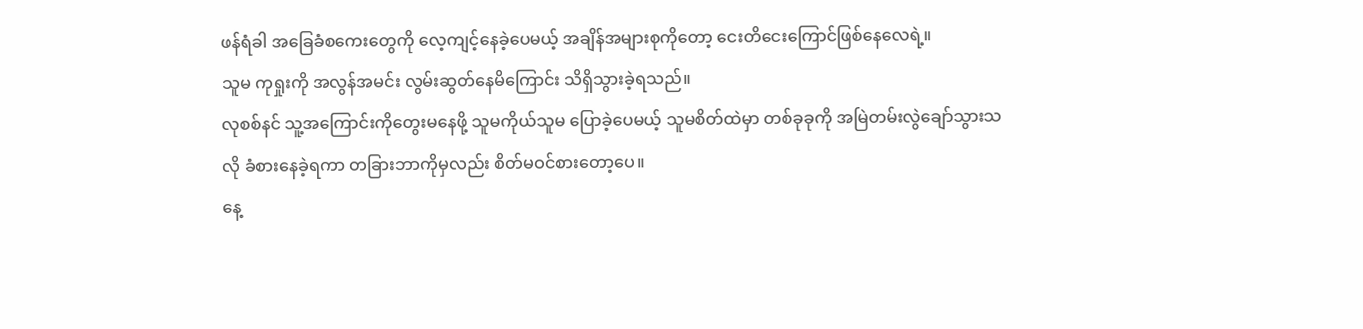ဖန်ရံခါ အခြေခံစကေးတွေကို လေ့ကျင့်နေခဲ့ပေမယ့် အချိန်အများစုကိုတော့ ငေးတိငေးကြောင်ဖြစ်နေလေရဲ့။
သူမ ကုရှုးကို အလွန်အမင်း လွမ်းဆွတ်နေမိကြောင်း သိရှိသွားခဲ့ရသည်။
လုစစ်နင် သူ့အကြောင်းကိုတွေးမနေဖို့ သူမကိုယ်သူမ ပြောခဲ့ပေမယ့် သူမစိတ်ထဲမှာ တစ်ခုခုကို အမြဲတမ်းလွဲချော်သွားသလို ခံစားနေခဲ့ရကာ တခြားဘာကိုမှလည်း စိတ်မဝင်စားတော့ပေ။
နေ့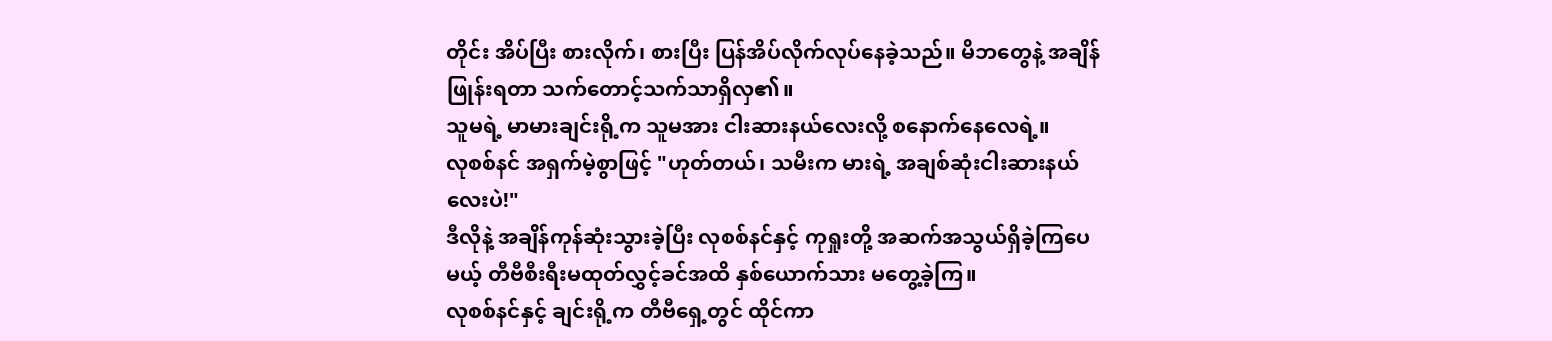တိုင်း အိပ်ပြီး စားလိုက်၊ စားပြီး ပြန်အိပ်လိုက်လုပ်နေခဲ့သည်။ မိဘတွေနဲ့ အချိန်ဖြုန်းရတာ သက်တောင့်သက်သာရှိလှ၏။
သူမရဲ့ မာမားချင်းရို့က သူမအား ငါးဆားနယ်လေးလို့ စနောက်နေလေရဲ့။
လုစစ်နင် အရှက်မဲ့စွာဖြင့် "ဟုတ်တယ်၊ သမီးက မားရဲ့ အချစ်ဆုံးငါးဆားနယ်လေးပဲ!"
ဒီလိုနဲ့ အချိန်ကုန်ဆုံးသွားခဲ့ပြီး လုစစ်နင်နှင့် ကုရှုးတို့ အဆက်အသွယ်ရှိခဲ့ကြပေမယ့် တီဗီစီးရီးမထုတ်လွှင့်ခင်အထိ နှစ်ယောက်သား မတွေ့ခဲ့ကြ။
လုစစ်နင်နှင့် ချင်းရို့က တီဗီရှေ့တွင် ထိုင်ကာ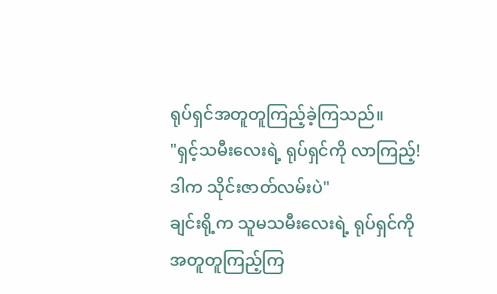ရုပ်ရှင်အတူတူကြည့်ခဲ့ကြသည်။
"ရှင့်သမီးလေးရဲ့ ရုပ်ရှင်ကို လာကြည့်! ဒါက သိုင်းဇာတ်လမ်းပဲ"
ချင်းရို့က သူမသမီးလေးရဲ့ ရုပ်ရှင်ကို အတူတူကြည့်ကြ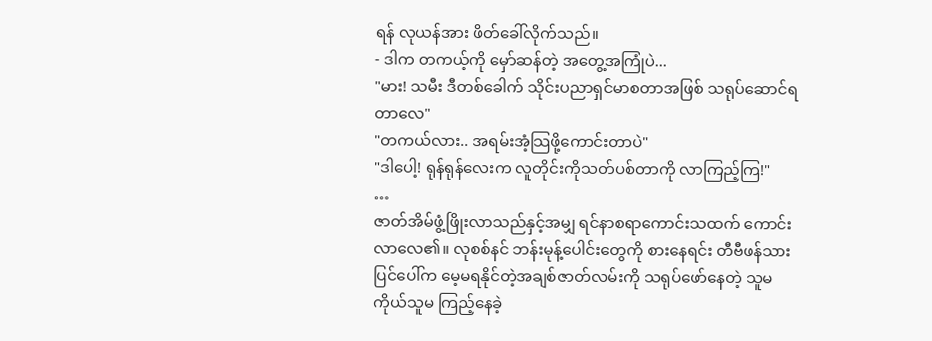ရန် လုယန်အား ဖိတ်ခေါ်လိုက်သည်။
- ဒါက တကယ့်ကို မှော်ဆန်တဲ့ အတွေ့အကြုံပဲ...
"မား! သမီး ဒီတစ်ခေါက် သိုင်းပညာရှင်မာစတာအဖြစ် သရုပ်ဆောင်ရတာလေ"
"တကယ်လား.. အရမ်းအံ့သြဖို့ကောင်းတာပဲ"
"ဒါပေါ့! ရုန်ရုန်လေးက လူတိုင်းကိုသတ်ပစ်တာကို လာကြည့်ကြ!"
…
ဇာတ်အိမ်ဖွံ့ဖြိုးလာသည်နှင့်အမျှ ရင်နာစရာကောင်းသထက် ကောင်းလာလေ၏။ လုစစ်နင် ဘန်းမုန့်ပေါင်းတွေကို စားနေရင်း တီဗီဖန်သားပြင်ပေါ်က မေ့မရနိုင်တဲ့အချစ်ဇာတ်လမ်းကို သရုပ်ဖော်နေတဲ့ သူမကိုယ်သူမ ကြည့်နေခဲ့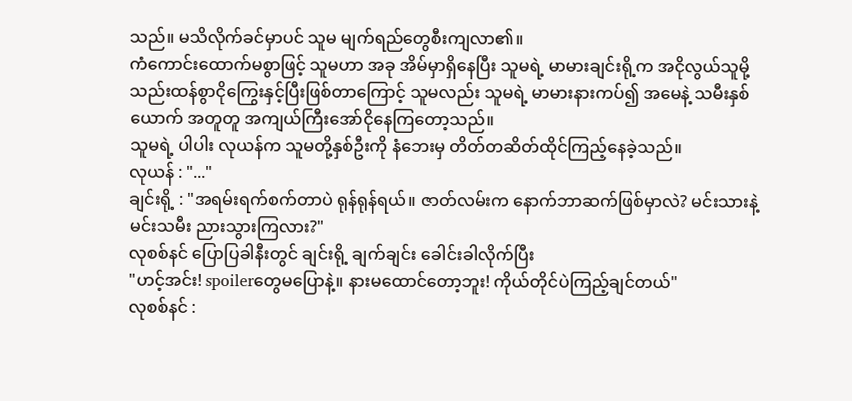သည်။ မသိလိုက်ခင်မှာပင် သူမ မျက်ရည်တွေစီးကျလာ၏။
ကံကောင်းထောက်မစွာဖြင့် သူမဟာ အခု အိမ်မှာရှိနေပြီး သူမရဲ့ မာမားချင်းရို့က အငိုလွယ်သူမို့ သည်းထန်စွာငိုကြွေးနှင့်ပြီးဖြစ်တာကြောင့် သူမလည်း သူမရဲ့ မာမားနားကပ်၍ အမေနဲ့ သမီးနှစ်ယောက် အတူတူ အကျယ်ကြီးအော်ငိုနေကြတော့သည်။
သူမရဲ့ ပါပါး လုယန်က သူမတို့နှစ်ဦးကို နံဘေးမှ တိတ်တဆိတ်ထိုင်ကြည့်နေခဲ့သည်။
လုယန် : "..."
ချင်းရို့ : "အရမ်းရက်စက်တာပဲ ရုန်ရုန်ရယ်။ ဇာတ်လမ်းက နောက်ဘာဆက်ဖြစ်မှာလဲ? မင်းသားနဲ့ မင်းသမီး ညားသွားကြလား?"
လုစစ်နင် ပြောပြခါနီးတွင် ချင်းရို့ ချက်ချင်း ခေါင်းခါလိုက်ပြီး
"ဟင့်အင်း! spoilerတွေမပြောနဲ့။ နားမထောင်တော့ဘူး! ကိုယ်တိုင်ပဲကြည့်ချင်တယ်"
လုစစ်နင် :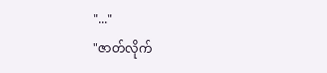"..."
"ဇာတ်လိုက်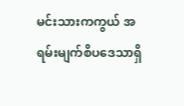မင်းသားကကွယ် အရမ်းမျက်စိပဒေသာရှိ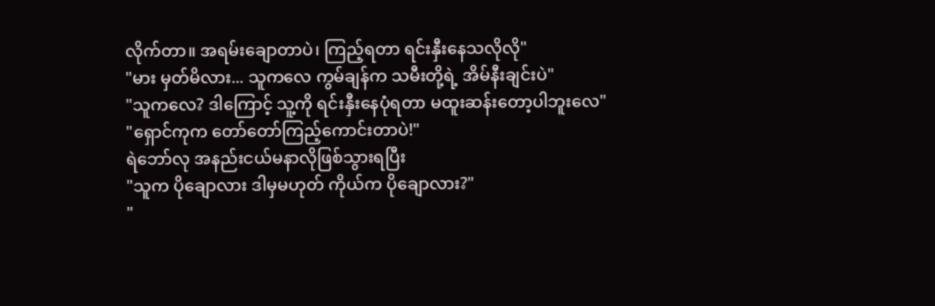လိုက်တာ။ အရမ်းချောတာပဲ၊ ကြည့်ရတာ ရင်းနှီးနေသလိုလို"
"မား မှတ်မိလား... သူကလေ ကွမ်ချန်က သမီးတို့ရဲ့ အိမ်နီးချင်းပဲ"
"သူကလေ? ဒါကြောင့် သူ့ကို ရင်းနှီးနေပုံရတာ မထူးဆန်းတော့ပါဘူးလေ"
"ရှောင်ကုက တော်တော်ကြည့်ကောင်းတာပဲ!"
ရဲဘော်လု အနည်းငယ်မနာလိုဖြစ်သွားရပြီး
"သူက ပိုချောလား ဒါမှမဟုတ် ကိုယ်က ပိုချောလား?"
"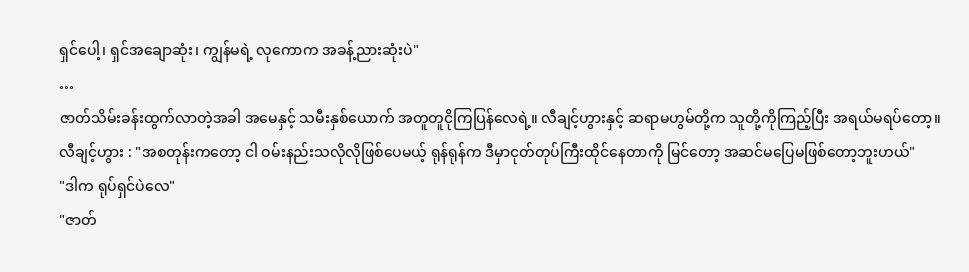ရှင်ပေါ့၊ ရှင်အချောဆုံး၊ ကျွန်မရဲ့ လုကောက အခန့်ညားဆုံးပဲ"
…
ဇာတ်သိမ်းခန်းထွက်လာတဲ့အခါ အမေနှင့် သမီးနှစ်ယောက် အတူတူငိုကြပြန်လေရဲ့။ လီချင့်ဟွားနှင့် ဆရာမဟွမ်တို့က သူတို့ကိုကြည့်ပြီး အရယ်မရပ်တော့။
လီချင့်ဟွား : "အစတုန်းကတော့ ငါ ဝမ်းနည်းသလိုလိုဖြစ်ပေမယ့် ရုန်ရုန်က ဒီမှာငုတ်တုပ်ကြီးထိုင်နေတာကို မြင်တော့ အဆင်မပြေမဖြစ်တော့ဘူးဟယ်"
"ဒါက ရုပ်ရှင်ပဲလေ"
"ဇာတ်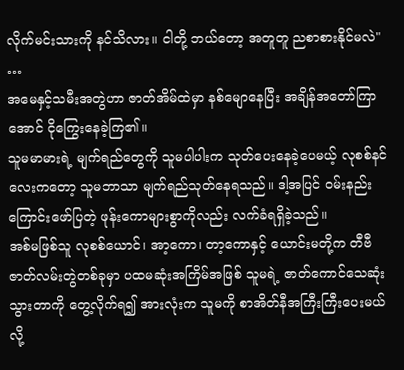လိုက်မင်းသားကို နင်သိလား။ ငါတို့ ဘယ်တော့ အတူတူ ညစာစားနိုင်မလဲ"
…
အမေနှင့်သမီးအတွဲဟာ ဇာတ်အိမ်ထဲမှာ နစ်မျောနေပြီး အချိန်အတော်ကြာအောင် ငိုကြွေးနေခဲ့ကြ၏။
သူမမာမားရဲ့ မျက်ရည်တွေကို သူမပါပါးက သုတ်ပေးနေခဲ့ပေမယ့် လုစစ်နင်လေးကတော့ သူမဘာသာ မျက်ရည်သုတ်နေရသည်။ ဒါ့အပြင် ဝမ်းနည်းကြောင်းဖော်ပြတဲ့ ဖုန်းကောများစွာကိုလည်း လက်ခံရရှိခဲ့သည်။
အစ်မဖြစ်သူ လုစစ်ယောင်၊ အာ့ကော၊ တာ့ကောနှင့် ယောင်းမတို့က တီဗီဇာတ်လမ်းတွဲတစ်ခုမှာ ပထမဆုံးအကြိမ်အဖြစ် သူမရဲ့ ဇာတ်ကောင်သေဆုံးသွားတာကို တွေ့လိုက်ရ၍ အားလုံးက သူမကို စာအိတ်နီအကြီးကြီးပေးမယ်လို့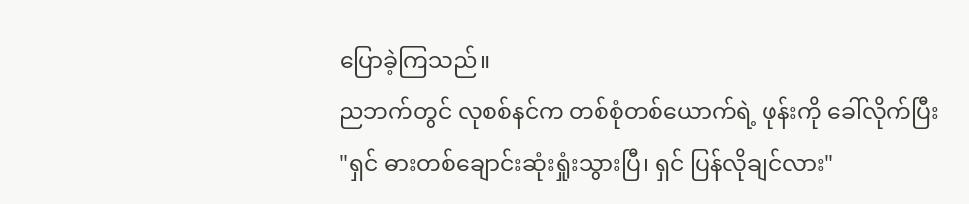ပြောခဲ့ကြသည်။
ညဘက်တွင် လုစစ်နင်က တစ်စုံတစ်ယောက်ရဲ့ ဖုန်းကို ခေါ်လိုက်ပြီး
"ရှင် ဓားတစ်ချောင်းဆုံးရှုံးသွားပြီ၊ ရှင် ပြန်လိုချင်လား"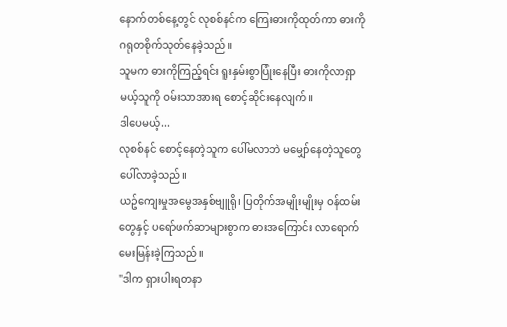နောက်တစ်နေ့တွင် လုစစ်နင်က ကြေးဓားကိုထုတ်ကာ ဓားကို ဂရုတစိုက်သုတ်နေခဲ့သည်။
သူမက ဓားကိုကြည့်ရင်း ရူးနှမ်းစွာပြုံးနေပြီး ဓားကိုလာရှာမယ့်သူကို ဝမ်းသာအားရ စောင့်ဆိုင်းနေလျက်။
ဒါပေမယ့်...
လုစစ်နင် စောင့်နေတဲ့သူက ပေါ်မလာဘဲ မမျှော်နေတဲ့သူတွေ ပေါ်လာခဲ့သည်။
ယဥ်ကျေးမှုအမွေအနှစ်ဗျူရို၊ ပြတိုက်အမျိုးမျိုးမှ ဝန်ထမ်းတွေနှင့် ပရော်ဖက်ဆာများစွာက ဓားအကြောင်း လာရောက်မေးမြန်းခဲ့ကြသည်။
"ဒါက ရှားပါးရတနာ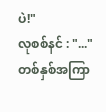ပဲ!"
လုစစ်နင် : "..."
တစ်နှစ်အကြာ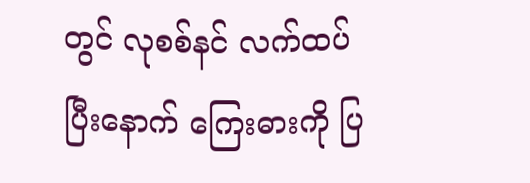တွင် လုစစ်နင် လက်ထပ်ပြီးနောက် ကြေးဓားကို ပြ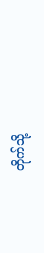တိုက်သို့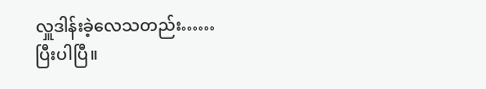လှူဒါန်းခဲ့လေသတည်း……
ပြီးပါပြီ။